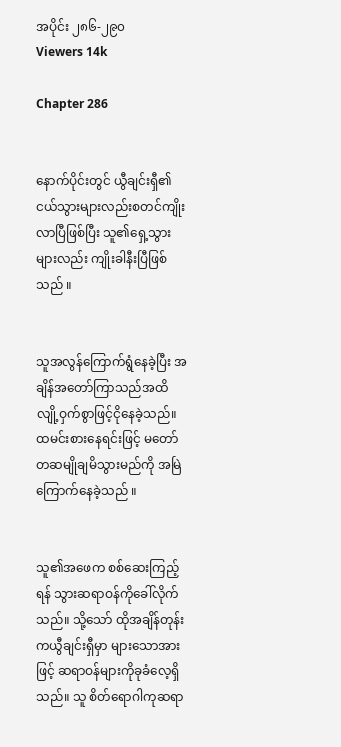အပိုင်း ၂၈၆-၂၉၀
Viewers 14k

Chapter 286


နောက်ပိုင်းတွင် ယွီချင်းရှီ၏ငယ်သွားများလည်းစတင်ကျိုးလာပြီဖြစ်ပြီး သူ၏ရှေ့သွားများလည်း ကျိုးခါနီးပြီဖြစ်သည် ။


သူအလွန်ကြောက်ရွံနေခဲ့ပြီး အချိန်အတော်ကြာသည်အထိ လျို့ဝှက်စွာဖြင့်ငိုနေခဲ့သည်။ ထမင်းစားနေရင်းဖြင့် မတော်တဆမျိုချမိသွားမည်ကို အမြဲကြောက်နေခဲ့သည် ။


သူ၏အဖေက စစ်ဆေးကြည့်ရန် သွားဆရာဝန်ကိုခေါ်လိုက်သည်။ သို့သော် ထိုအချိန်တုန်းကယွီချင်းရှီမှာ များသောအားဖြင့် ဆရာဝန်များကိုခုခံလေ့ရှိသည်။ သူ စိတ်ရောဂါကုဆရာ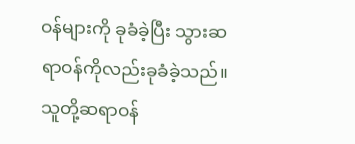ဝန်များကို ခုခံခဲ့ပြီး သွားဆရာဝန်ကိုလည်းခုခံခဲ့သည်။ သူတို့ဆရာဝန်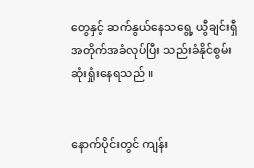တွေနှင့် ဆက်နွယ်နေသရွေ့ ယွီချင်းရှီအတိုက်အခံလုပ်ပြီး သည်းခံနိုင်စွမ်းဆုံးရှုံးနေရသည် ။


နောက်ပိုင်းတွင် ကျန်း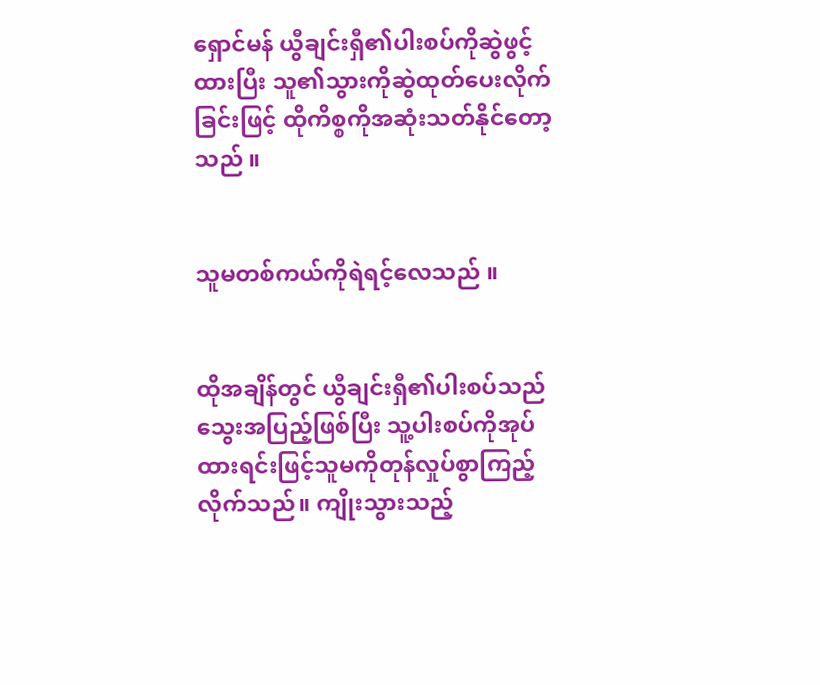ရှောင်မန် ယွီချင်းရှီ၏ပါးစပ်ကိုဆွဲဖွင့်ထားပြီး သူ၏သွားကိုဆွဲထုတ်ပေးလိုက်ခြင်းဖြင့် ထိုကိစ္စကိုအဆုံးသတ်နိုင်တော့သည် ။


သူမတစ်ကယ်ကိုရဲရင့်လေသည် ။


ထိုအချိန်တွင် ယွီချင်းရှီ၏ပါးစပ်သည်သွေးအပြည့်ဖြစ်ပြီး သူ့ပါးစပ်ကိုအုပ်ထားရင်းဖြင့်သူမကိုတုန်လှုပ်စွာကြည့်လိုက်သည်။ ကျိုးသွားသည့်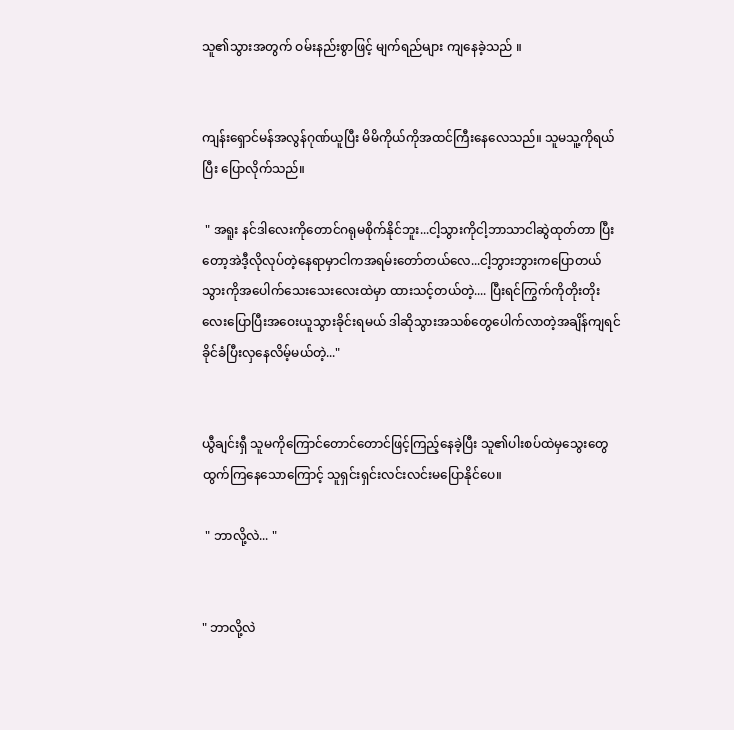သူ၏သွားအတွက် ဝမ်းနည်းစွာဖြင့် မျက်ရည်များ ကျနေခဲ့သည် ။


ကျန်းရှောင်မန်အလွန်ဂုဏ်ယူပြီး မိမိကိုယ်ကိုအထင်ကြီးနေလေသည်။ သူမသူ့ကိုရယ်ပြီး ပြောလိုက်သည်။

 " အရူး နင်ဒါလေးကိုတောင်ဂရုမစိုက်နိုင်ဘူး...ငါ့သွားကိုငါ့ဘာသာငါဆွဲထုတ်တာ ပြီးတော့အဲဒီ့လိုလုပ်တဲ့နေရာမှာငါကအရမ်းတော်တယ်လေ...ငါ့ဘွားဘွားကပြောတယ် သွားကိုအပေါက်သေးသေးလေးထဲမှာ ထားသင့်တယ်တဲ့.... ပြီးရင်ကြွက်ကိုတိုးတိုးလေးပြောပြီးအဝေးယူသွားခိုင်းရမယ် ဒါဆိုသွားအသစ်တွေပေါက်လာတဲ့အချိန်ကျရင် ခိုင်ခံပြီးလှနေလိမ့်မယ်တဲ့..."


ယွီချင်းရှီ သူမကိုကြောင်တောင်တောင်ဖြင့်ကြည့်နေခဲ့ပြီး သူ၏ပါးစပ်ထဲမှသွေးတွေထွက်ကြနေသောကြောင့် သူရှင်းရှင်းလင်းလင်းမပြောနိုင်ပေ။

 " ဘာလို့လဲ... "


" ဘာလို့လဲ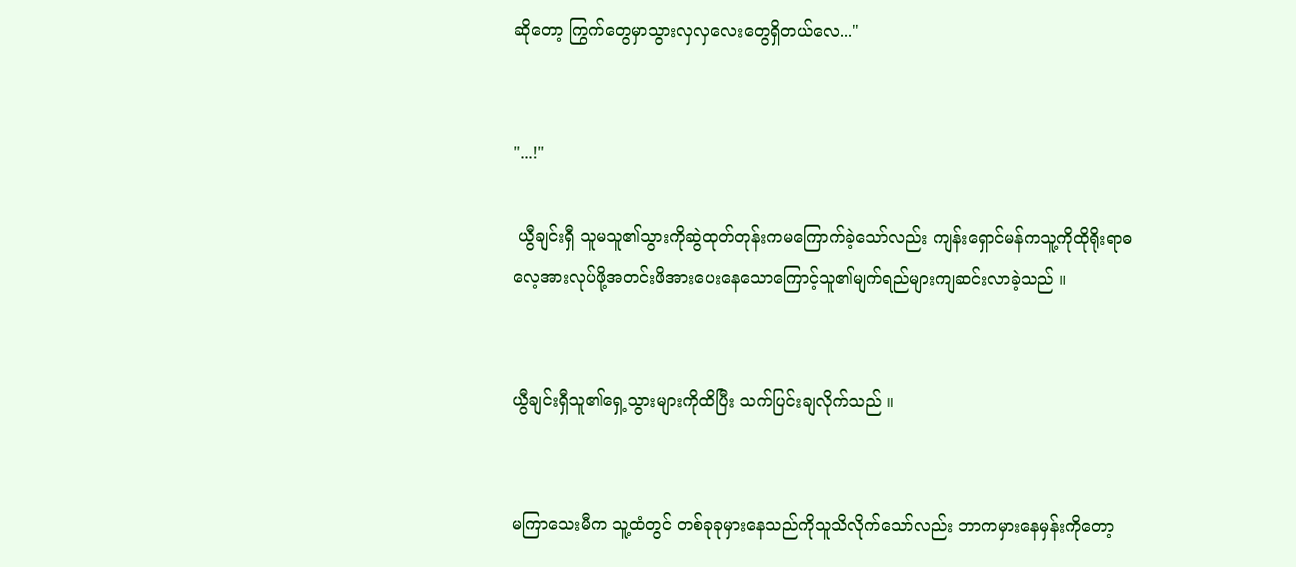ဆိုတော့ ကြွက်တွေမှာသွားလှလှလေးတွေရှိတယ်လေ..."


"...!"

 ယွီချင်းရှီ သူမသူ၏သွားကိုဆွဲထုတ်တုန်းကမကြောက်ခဲ့သော်လည်း ကျန်းရှောင်မန်ကသူ့ကိုထိုရိုးရာဓလေ့အားလုပ်ဖို့အတင်းဖိအားပေးနေသောကြောင့်သူ၏မျက်ရည်များကျဆင်းလာခဲ့သည် ။


ယွီချင်းရှီသူ၏ရှေ့သွားများကိုထိပြီး သက်ပြင်းချလိုက်သည် ။


မကြာသေးမီက သူ့ထံတွင် တစ်ခုခုမှားနေသည်ကိုသူသိလိုက်သော်လည်း ဘာကမှားနေမှန်းကိုတော့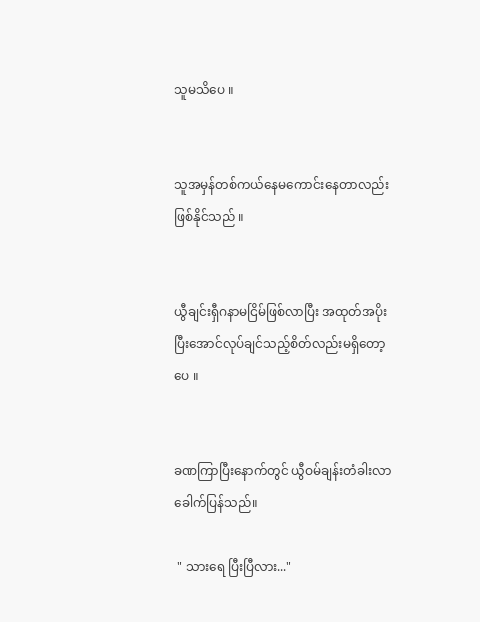သူမသိပေ ။


သူအမှန်တစ်ကယ်နေမကောင်းနေတာလည်းဖြစ်နိုင်သည် ။


ယွီချင်းရှီဂနာမငြိမ်ဖြစ်လာပြီး အထုတ်အပိုးပြီးအောင်လုပ်ချင်သည့်စိတ်လည်းမရှိတော့ပေ ။


ခဏကြာပြီးနောက်တွင် ယွီဝမ်ချန်းတံခါးလာခေါက်ပြန်သည်။

 " သားရေ ပြီးပြီလား..."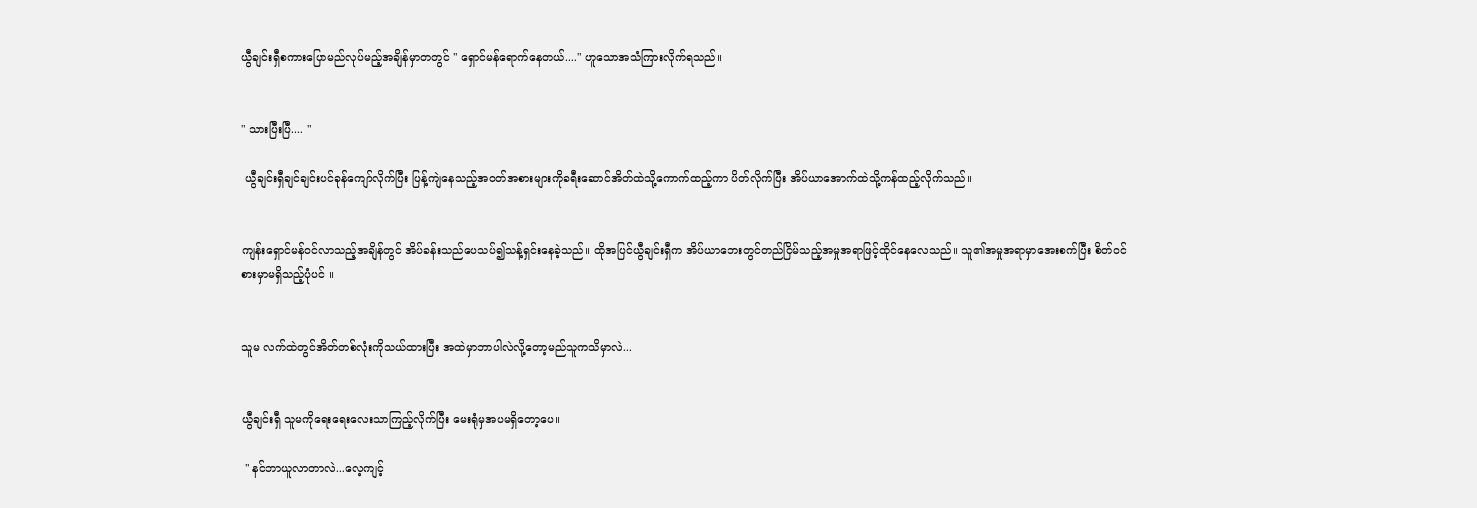ယွီချင်းရှီစကားပြောမည်လုပ်မည့်အချိန်မှာတတွင် " ရှောင်မန်ရောက်နေတယ်...." ဟူသောအသံကြားလိုက်ရသည်။


" သားပြီးပြီ.... "

 ယွီချင်းရှီချင်ချင်းပင်ခုန်ကျော်လိုက်ပြီး ပြန့်ကျဲနေသည့်အဝတ်အစားများကိုခရီးဆောင်အိတ်ထဲသို့ကောက်ထည့်ကာ ပိတ်လိုက်ပြီး အိပ်ယာအောက်ထဲသို့ကန်ထည့်လိုက်သည်။


ကျန်းရှောင်မန်ဝင်လာသည့်အချိန်တွင် အိပ်ခန်းသည်ပေသပ်၍သန့်ရှင်းနေခဲ့သည်။ ထိုအပြင်ယွီချင်းရှီက အိပ်ယာဘေးတွင်တည်ငြိမ်သည့်အမှုအရာဖြင့်ထိုင်နေလေသည်။ သူ၏အမှုအရာမှာအေးစက်ပြီး စိတ်ဝင်စားမှာမရှိသည့်ပုံပင် ။


သူမ လက်ထဲတွင်အိတ်တစ်လုံးကိုသယ်ထားပြီး အထဲမှာဘာပါလဲလို့တော့မည်သူကသိမှာလဲ...


ယွီချင်းရှီ သူမကိုရေးရေးလေးသာကြည့်လိုက်ပြီး မေးရုံမှအပမရှိတော့ပေ။

 " နင်ဘာယူလာတာလဲ...လေ့ကျင့်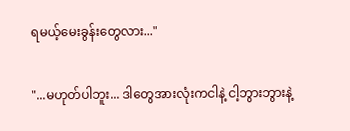ရမယ့်မေးခွန်းတွေလား..."


"...မဟုတ်ပါဘူး... ဒါတွေအားလုံးကငါနဲ့ ငါ့ဘွားဘွားနဲ့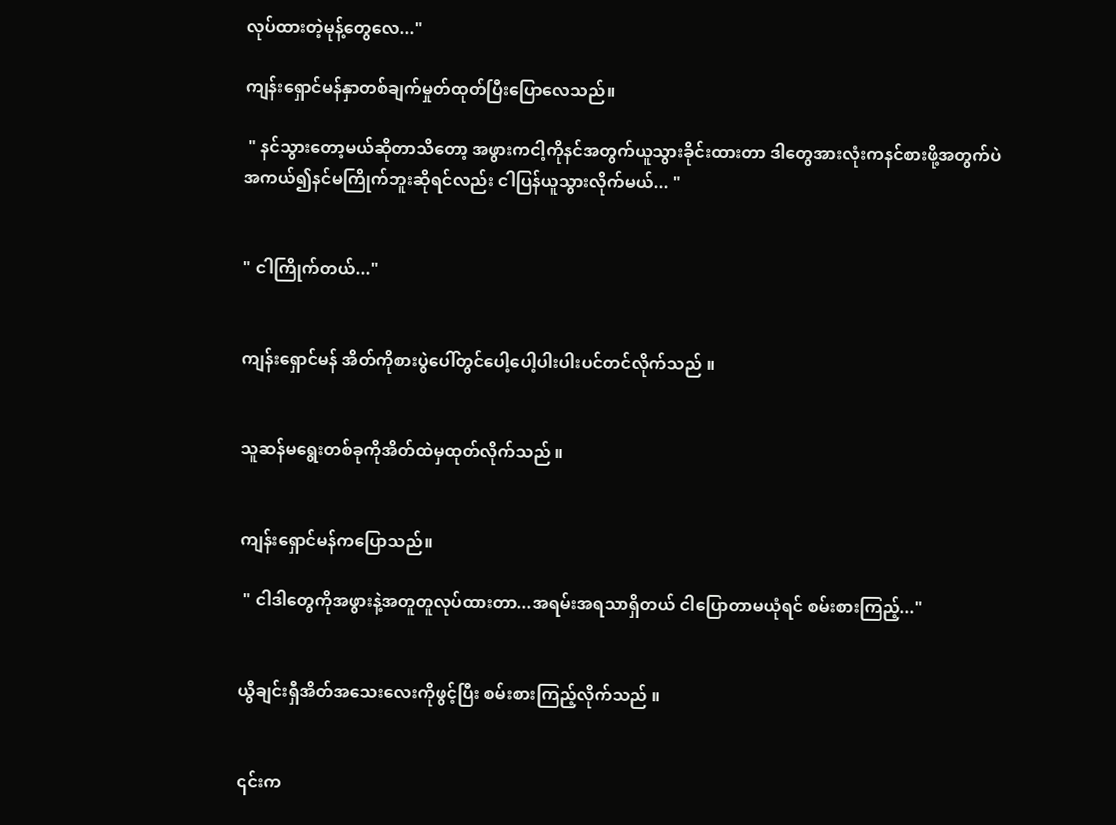လုပ်ထားတဲ့မုန့်တွေလေ..."

ကျန်းရှောင်မန်နှာတစ်ချက်မှုတ်ထုတ်ပြီးပြောလေသည်။

 " နင်သွားတော့မယ်ဆိုတာသိတော့ အဖွားကငါ့ကိုနင်အတွက်ယူသွားခိုင်းထားတာ ဒါတွေအားလုံးကနင်စားဖို့အတွက်ပဲ အကယ်၍နင်မကြိုက်ဘူးဆိုရင်လည်း ငါပြန်ယူသွားလိုက်မယ်... "


" ငါကြိုက်တယ်..."


ကျန်းရှောင်မန် အိတ်ကိုစားပွဲပေါ်တွင်ပေါ့ပေါ့ပါးပါးပင်တင်လိုက်သည် ။


သူဆန်မရွေးတစ်ခုကိုအိတ်ထဲမှထုတ်လိုက်သည် ။


ကျန်းရှောင်မန်ကပြောသည်။

 " ငါဒါတွေကိုအဖွားနဲ့အတူတူလုပ်ထားတာ...အရမ်းအရသာရှိတယ် ငါပြောတာမယုံရင် စမ်းစားကြည့်..."


ယွီချင်းရှီအိတ်အသေးလေးကိုဖွင့်ပြီး စမ်းစားကြည့်လိုက်သည် ။


၎င်းက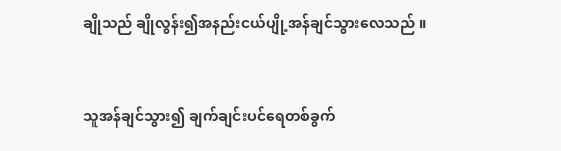ချိုသည် ချိုလွန်း၍အနည်းငယ်ပျို့အန်ချင်သွားလေသည် ။


သူအန်ချင်သွား၍ ချက်ချင်းပင်ရေတစ်ခွက်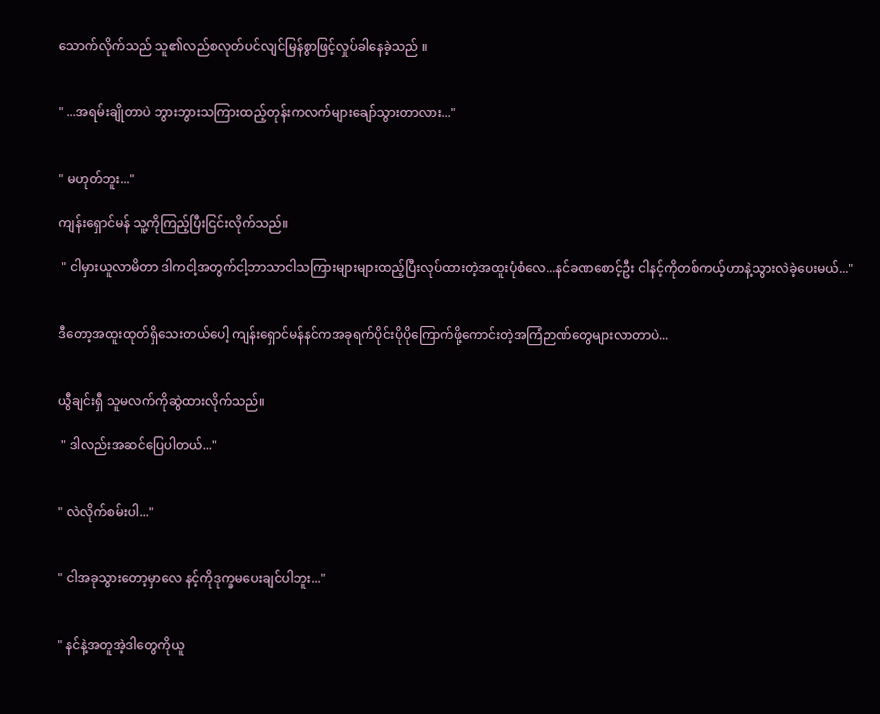သောက်လိုက်သည် သူ၏လည်စလုတ်ပင်လျင်မြန်စွာဖြင့်လှုပ်ခါနေခဲ့သည် ။


" ...အရမ်းချိုတာပဲ ဘွားဘွားသကြားထည့်တုန်းကလက်များချော်သွားတာလား..."


" မဟုတ်ဘူး..."

ကျန်းရှောင်မန် သူ့ကိုကြည့်ပြီးငြင်းလိုက်သည်။

 " ငါမှားယူလာမိတာ ဒါကငါ့အတွက်ငါ့ဘာသာငါသကြားများများထည့်ပြီးလုပ်ထားတဲ့အထူးပုံစံလေ...နင်ခဏစောင့်ဦး ငါနင့်ကိုတစ်ကယ့်ဟာနဲ့သွားလဲခဲ့ပေးမယ်..."


ဒီတော့အထူးထုတ်ရှိသေးတယ်ပေါ့ ကျန်းရှောင်မန်နင်ကအခုရက်ပိုင်းပိုပိုကြောက်ဖို့ကောင်းတဲ့အကြံဉာဏ်တွေများလာတာပဲ...


ယွီချင်းရှီ သူမလက်ကိုဆွဲထားလိုက်သည်။

 " ဒါလည်းအဆင်ပြေပါတယ်..."


" လဲလိုက်စမ်းပါ..."


" ငါအခုသွားတော့မှာလေ နင့်ကိုဒုက္ခမပေးချင်ပါဘူး..."


" နင်နဲ့အတူအဲ့ဒါတွေကိုယူ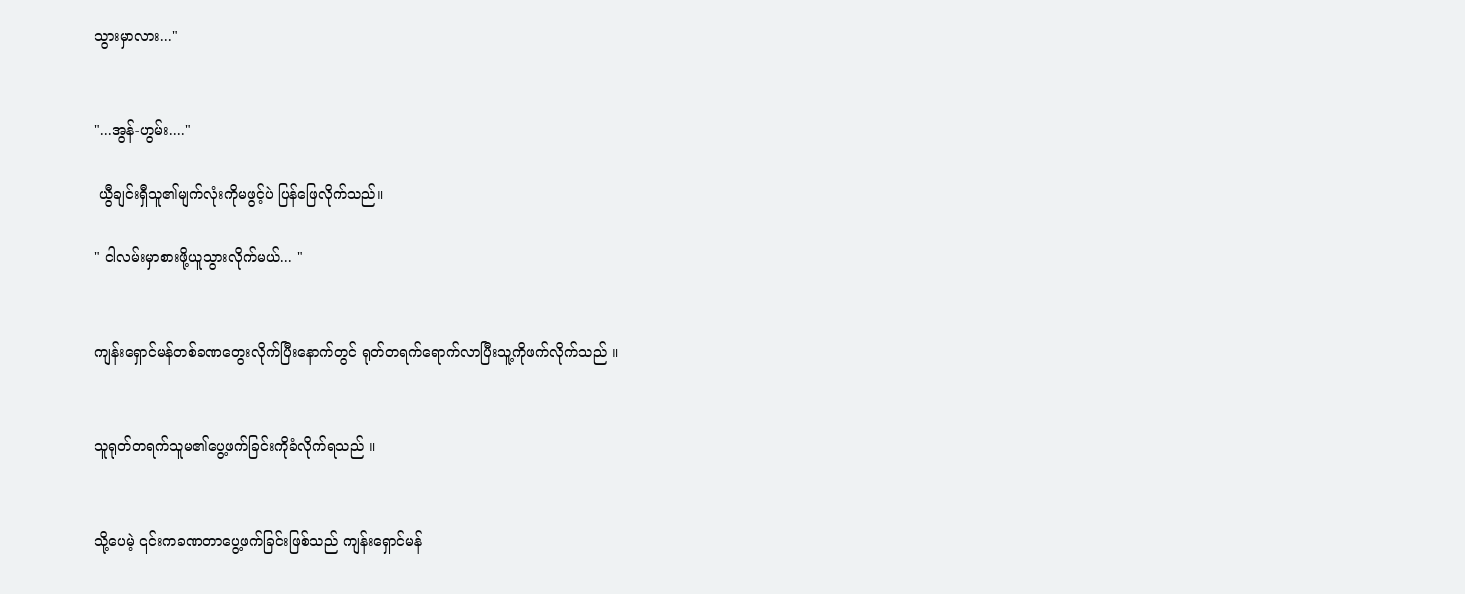သွားမှာလား..."


"...အွန်-ဟွမ်း...."

 ယွီချင်းရှီသူ၏မျက်လုံးကိုမဖွင့်ပဲ ပြန်ဖြေလိုက်သည်။

" ငါလမ်းမှာစားဖို့ယူသွားလိုက်မယ်... "


ကျန်းရှောင်မန်တစ်ခဏတွေးလိုက်ပြီးနောက်တွင် ရုတ်တရက်ရောက်လာပြီးသူ့ကိုဖက်လိုက်သည် ။


သူရုတ်တရက်သူမ၏ပွေ့ဖက်ခြင်းကိုခံလိုက်ရသည် ။


သို့ပေမဲ့ ၎င်းကခဏတာပွေ့ဖက်ခြင်းဖြစ်သည် ကျန်းရှောင်မန်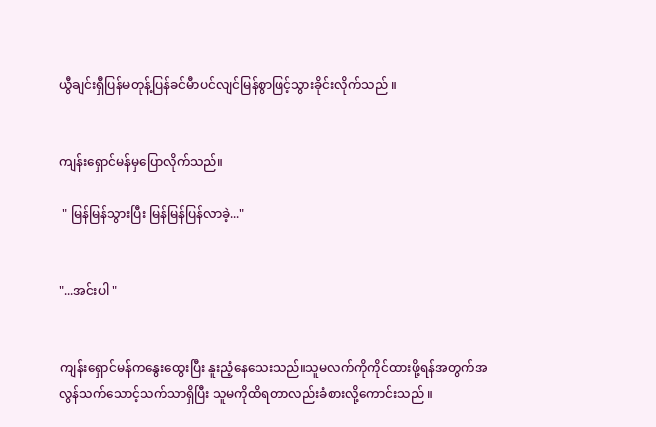ယွီချင်းရှီပြန်မတုန့်ပြန်ခင်မီာပင်လျင်မြန်စွာဖြင့်သွားခိုင်းလိုက်သည် ။


ကျန်းရှောင်မန်မှပြောလိုက်သည်။

 " မြန်မြန်သွားပြီး မြန်မြန်ပြန်လာခဲ့..."


"...အင်းပါ "


ကျန်းရှောင်မန်ကနွေးထွေးပြီး နူးညံ့နေသေးသည်။သူမလက်ကိုကိုင်ထားဖို့ရန်အတွက်အလွန်သက်သောင့်သက်သာရှိပြီး သူမကိုထိရတာလည်းခံစားလို့ကောင်းသည် ။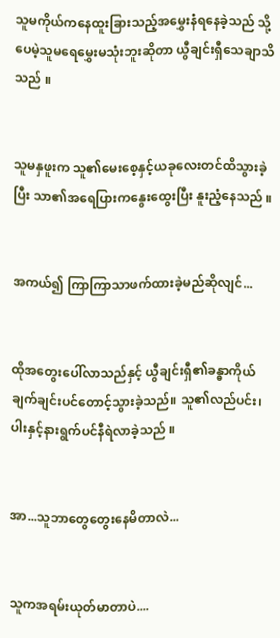သူမကိုယ်ကနေထူးခြားသည့်အမွှေးနံရနေခဲ့သည် သို့ပေမဲ့သူမရေမွှေးမသုံးဘူးဆိုတာ ယွီချင်းရှီသေချာသိသည် ။


သူမနှဖူးက သူ၏မေးစေ့နှင့်ယခုလေးတင်ထိသွားခဲ့ပြီး သာ၏အရေပြားကနွေးထွေးပြီး နူးညံ့နေသည် ။


အကယ်၍ ကြာကြာသာဖက်ထားခဲ့မည်ဆိုလျင်...


ထိုအတွေးပေါ်လာသည်နှင့် ယွီချင်းရှီ၏ခန္ဓာကိုယ်ချက်ချင်းပင်တောင့်သွားခဲ့သည်။ သူ၏လည်ပင်း၊ ပါးနှင့်နားရွက်ပင်နီရဲလာခဲ့သည် ။


အာ...သူဘာတွေတွေးနေမိတာလဲ...


သူကအရမ်းယုတ်မာတာပဲ....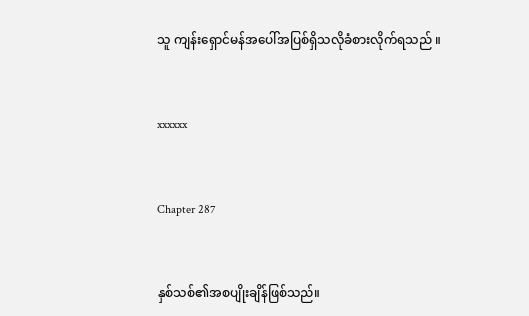သူ ကျန်းရှောင်မန်အပေါ်အပြစ်ရှိသလိုခံစားလိုက်ရသည် ။


xxxxxx


Chapter 287


နှစ်သစ်၏အစပျိုးချိန်ဖြစ်သည်။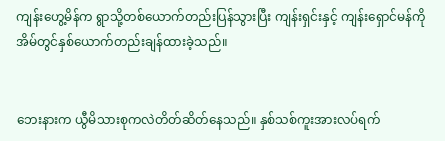ကျန်းဟွေ့မိန်က ရွာသို့တစ်ယောက်တည်းပြန်သွားပြီး ကျန်းရှင်းနှင့် ကျန်းရှောင်မန်ကို အိမ်တွင်နှစ်ယောက်တည်းချန်ထားခဲ့သည်။


ဘေးနားက ယွီမိသားစုကလဲတိတ်ဆိတ်နေသည်။ နှစ်သစ်ကူးအားလပ်ရက်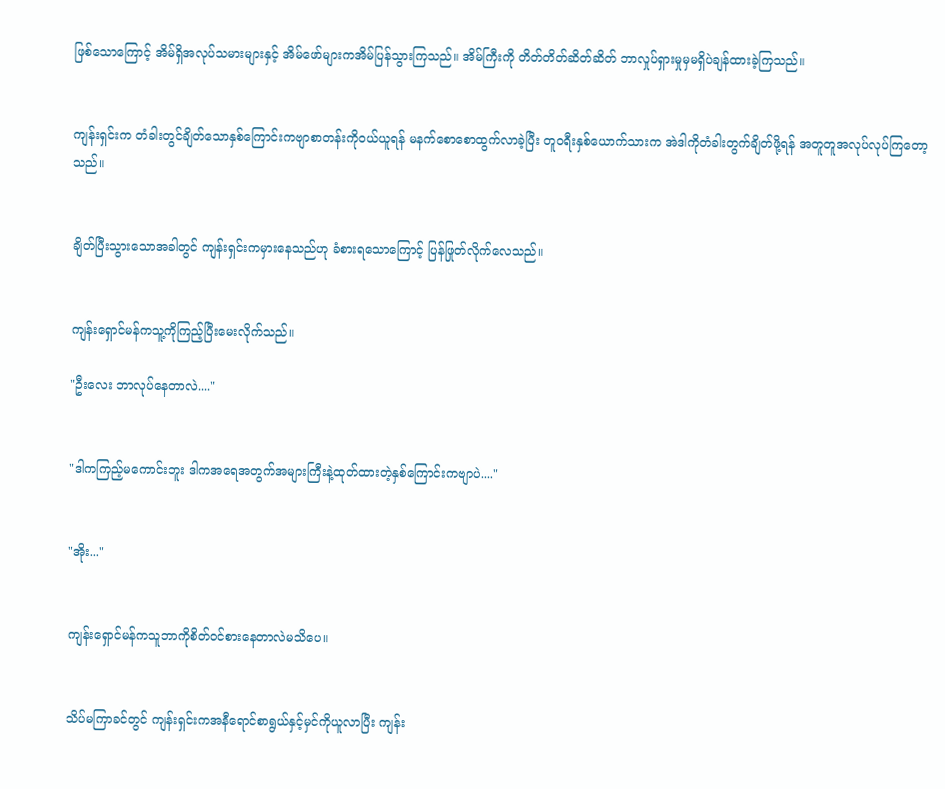ဖြစ်သောကြောင့် အိမ်ရှိအလုပ်သမားများနှင့် အိမ်ဖော်များကအိမ်ပြန်သွားကြသည်။ အိမ်ကြီးကို တိတ်တိတ်ဆိတ်ဆိတ် ဘာလှုပ်ရှားမှုမှမရှိပဲချန်ထားခဲ့ကြသည်။


ကျန်းရှင်းက တံခါးတွင်ချိတ်သောနှစ်ကြောင်းကဗျာစာတန်းကိုဝယ်ယူရန် မနက်စောစောထွက်လာခဲ့ပြီး တူဝရီးနှစ်ယောက်သားက အဲဒါကိုတံခါးတွက်ချိတ်ဖို့ရန် အတူတူအလုပ်လုပ်ကြတော့သည်။


ချိတ်ပြီးသွားသောအခါတွင် ကျန်းရှင်းကမှားနေသည်ဟု ခံစားရသောကြောင့် ပြန်ဖြုတ်လိုက်လေသည်။


ကျန်းရှောင်မန်ကသူ့ကိုကြည့်ပြီးမေးလိုက်သည်။

"ဦးလေး ဘာလုပ်နေတာလဲ...."


"ဒါကကြည့်မကောင်းဘူး ဒါကအရေအတွက်အများကြီးနဲ့ထုတ်ထားတဲ့နှစ်ကြောင်းကဗျာပဲ...."


"အိုး..."


ကျန်းရှောင်မန်ကသူဘာကိုစိတ်ဝင်စားနေတာလဲမသိပေ။


သိပ်မကြာခင်တွင် ကျန်းရှင်းကအနီရောင်စာရွယ်နှင့်မှင်ကိုယူလာပြီး ကျန်း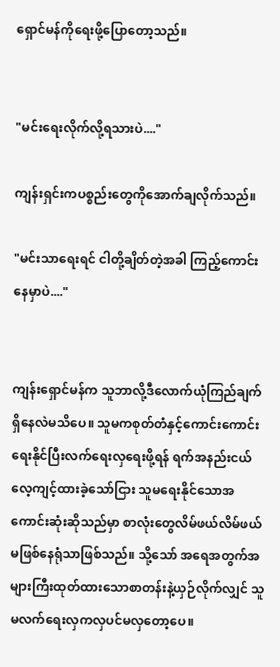ရှောင်မန်ကိုရေးဖို့ပြောတော့သည်။


"မင်းရေးလိုက်လို့ရသားပဲ...."

ကျန်းရှင်းကပစ္စည်းတွေကိုအောက်ချလိုက်သည်။

"မင်းသာရေးရင် ငါတို့ချိတ်တဲ့အခါ ကြည့်ကောင်းနေမှာပဲ...."


ကျန်းရှောင်မန်က သူဘာလို့ဒီလောက်ယုံကြည်ချက်ရှိနေလဲမသိပေ။ သူမကစုတ်တံနှင့်ကောင်းကောင်းရေးနိုင်ပြီးလက်ရေးလှရေးဖို့ရန် ရက်အနည်းငယ်လေ့ကျင့်ထားခဲ့သော်ငြား သူမရေးနိုင်သောအကောင်းဆုံးဆိုသည်မှာ စာလုံးတွေလိမ်ဖယ်လိမ်ဖယ်မဖြစ်နေရုံသာဖြစ်သည်။ သို့သော် အရေအတွက်အများကြီးထုတ်ထားသောစာတန်းနဲ့ယှဉ်လိုက်လျှင် သူမလက်ရေးလှကလှပင်မလှတော့ပေ။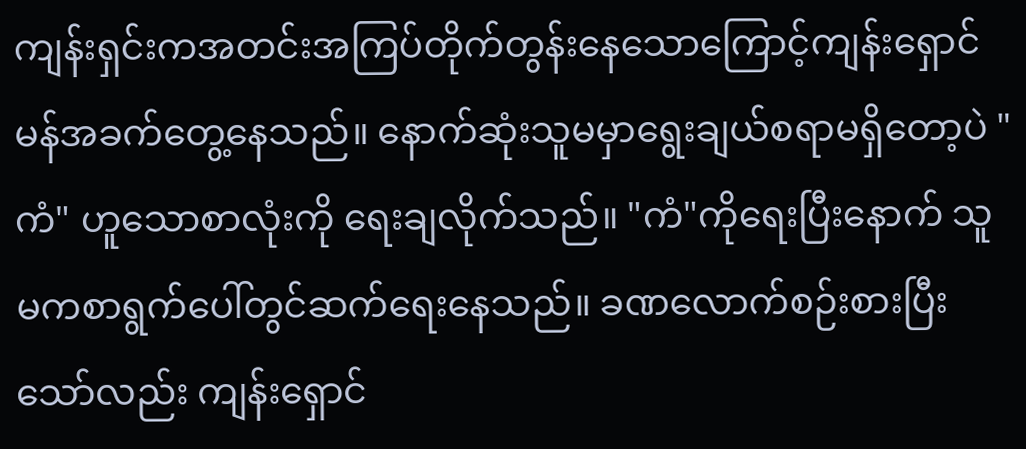ကျန်းရှင်းကအတင်းအကြပ်တိုက်တွန်းနေသောကြောင့်ကျန်းရှောင်မန်အခက်တွေ့နေသည်။ နောက်ဆုံးသူမမှာရွေးချယ်စရာမရှိတော့ပဲ "ကံ" ဟူသောစာလုံးကို ရေးချလိုက်သည်။ "ကံ"ကိုရေးပြီးနောက် သူမကစာရွက်ပေါ်တွင်ဆက်ရေးနေသည်။ ခဏလောက်စဉ်းစားပြီးသော်လည်း ကျန်းရှောင်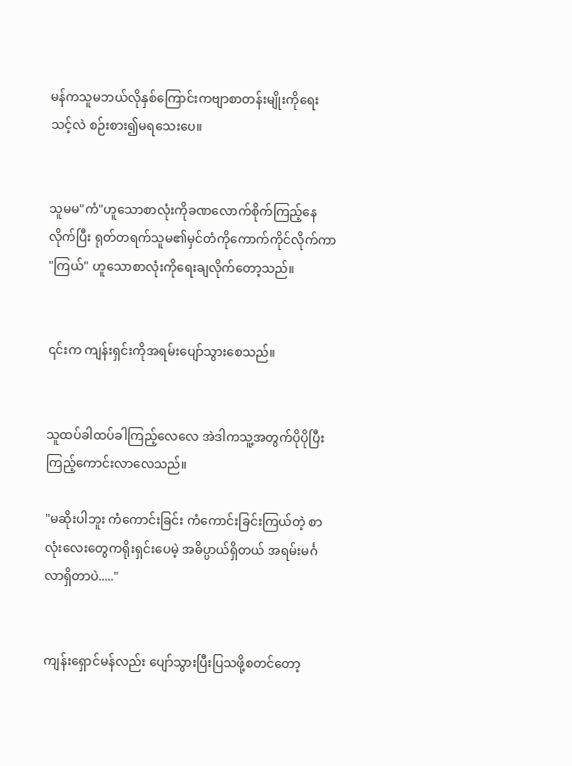မန်ကသူမဘယ်လိုနှစ်ကြောင်းကဗျာစာတန်းမျိုးကိုရေးသင့်လဲ စဉ်းစား၍မရသေးပေ။


သူမမ"ကံ"ဟူသောစာလုံးကိုခဏလောက်စိုက်ကြည့်နေလိုက်ပြီး ရုတ်တရက်သူမ၏မှင်တံကိုကောက်ကိုင်လိုက်ကာ "ကြယ်" ဟူသောစာလုံးကိုရေးချလိုက်တော့သည်။


၎င်းက ကျန်းရှင်းကိုအရမ်းပျော်သွားစေသည်။


သူထပ်ခါထပ်ခါကြည့်လေလေ အဲဒါကသူ့အတွက်ပိုပိုပြီးကြည့်ကောင်းလာလေသည်။

"မဆိုးပါဘူး ကံကောင်းခြင်း ကံကောင်းခြင်းကြယ်တဲ့ စာလုံးလေးတွေကရိုးရှင်းပေမဲ့ အဓိပ္ပာယ်ရှိတယ် အရမ်းမင်္ဂလာရှိတာပဲ....."


ကျန်းရှောင်မန်လည်း ပျော်သွားပြီးပြသဖို့စတင်တော့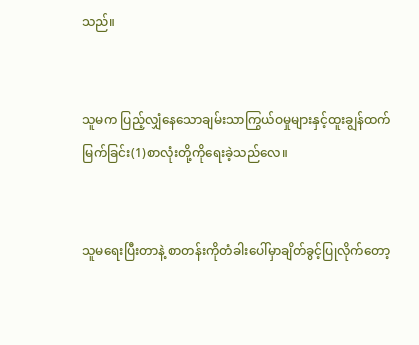သည်။


သူမက ပြည့်လျှံနေသောချမ်းသာကြွယ်ဝမှုများနှင့်ထူးချွန်ထက်မြက်ခြင်း(1)စာလုံးတို့ကိုရေးခဲ့သည်လေ။


သူမရေးပြီးတာနဲ့ စာတန်းကိုတံခါးပေါ်မှာချိတ်ခွင့်ပြုလိုက်တော့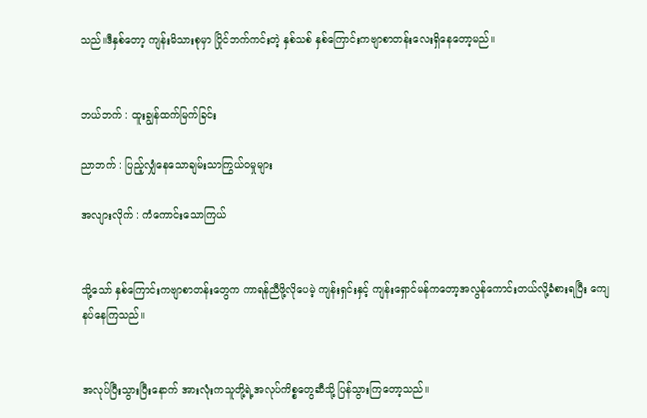သည်။ဒီနှစ်တော့ ကျန်းမိသားစုမှာ ပြိုင်ဘက်ကင်းတဲ့ နှစ်သစ် နှစ်ကြောင်းကဗျာစာတန်းလေးရှိနေတော့မည်။


ဘယ်ဘက် : ထူးချွန်ထက်မြက်ခြင်း

ညာဘက် : ပြည့်လျှံနေသောချမ်းသာကြွယ်ဝမှုများ

အလျားလိုက် : ကံကောင်းသောကြယ်


သို့သော် နှစ်ကြောင်းကဗျာစာတန်းတွေက ကာရန်ညီဖို့လိုပေမဲ့ ကျန်းရှင်းနှင့် ကျန်းရှောင်မန်ကတော့အလွန်ကောင်းတယ်လို့ခံစားရပြီး ကျေနပ်နေကြသည်။


အလုပ်ပြီးသွားပြီးနောက် အားလုံးကသူတို့ရဲ့အလုပ်ကိစ္စတွေဆီသို့ ပြန်သွားကြတော့သည်။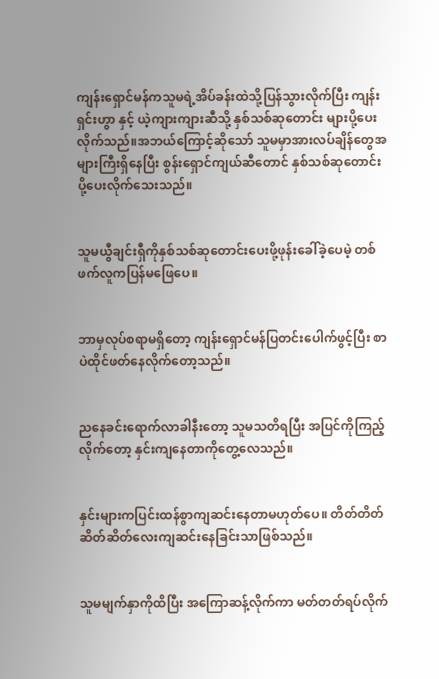ကျန်းရှောင်မန်ကသူမရဲ့အိပ်ခန်းထဲသို့ပြန်သွားလိုက်ပြီး ကျန်းရှင်းဟွာ နှင့် ယဲ့ကျားကျားဆီသို့ နှစ်သစ်ဆုတောင်း များပို့ပေးလိုက်သည်။အဘယ်ကြောင့်ဆိုသော် သူမမှာအားလပ်ချိန်တွေအများကြီးရှိနေပြီး စွန်းရှောင်ကျယ်ဆီတောင် နှစ်သစ်ဆုတောင်းပို့ပေးလိုက်သေးသည်။


သူမယွီချင်းရှီကိုနှစ်သစ်ဆုတောင်းပေးဖို့ဖုန်းခေါ်ခဲ့ပေမဲ့ တစ်ဖက်လူကပြန်မဖြေပေ။


ဘာမှလုပ်စရာမရှိတော့ ကျန်းရှောင်မန်ပြတင်းပေါက်ဖွင့်ပြီး စာပဲထိုင်ဖတ်နေလိုက်တော့သည်။


ညနေခင်း‌ရောက်လာခါနီးတော့ သူမသတိရပြီး အပြင်ကိုကြည့်လိုက်တော့ နှင်းကျနေတာကိုတွေ့လေသည်။


နှင်းများကပြင်းထန်စွာကျဆင်းနေတာမဟုတ်ပေ။ တိတ်တိတ်ဆိတ်ဆိတ်လေးကျဆင်းနေခြင်းသာဖြစ်သည်။


သူမမျက်နှာကိုထိပြီး အကြောဆန့်လိုက်ကာ မတ်တတ်ရပ်လိုက်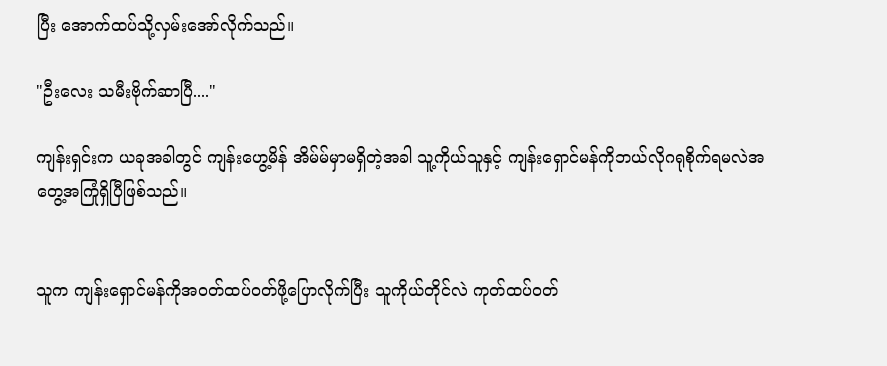ပြီး အောက်ထပ်သို့လှမ်းအော်လိုက်သည်။

"ဦးလေး သမီးဗိုက်ဆာပြီ...."

ကျန်းရှင်းက ယခုအခါတွင် ကျန်းဟွေ့မိန် အိမ်မ်မှာမရှိတဲ့အခါ သူ့ကိုယ်သူနှင့် ကျန်းရှောင်မန်ကိုဘယ်လိုဂရုစိုက်ရမလဲအတွေ့အကြုံရှိပြီဖြစ်သည်။


သူက ကျန်းရှောင်မန်ကိုအဝတ်ထပ်ဝတ်ဖို့ပြောလိုက်ပြီး သူကိုယ်တိုင်လဲ ကုတ်ထပ်ဝတ်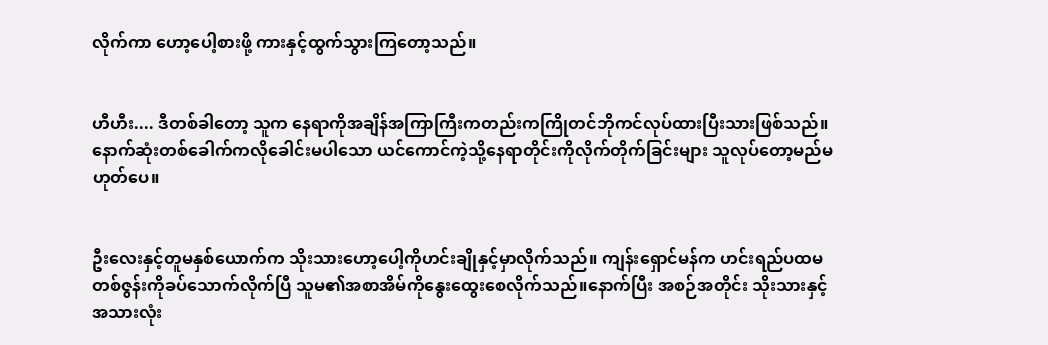လိုက်ကာ ဟော့ပေါ့စားဖို့ ကားနှင့်ထွက်သွားကြတော့သည်။


ဟီဟီး.... ဒီတစ်ခါ‌တော့ သူက နေရာကိုအချိန်အကြာကြီးကတည်းကကြိုတင်ဘိုကင်လုပ်ထားပြီးသားဖြစ်သည်။ နောက်ဆုံးတစ်ခေါက်ကလိုခေါင်းမပါသော ယင်ကောင်ကဲ့သို့နေရာတိုင်းကိုလိုက်တိုက်ခြင်းများ သူလုပ်တော့မည်မဟုတ်ပေ။


ဦးလေးနှင့်တူမနှစ်ယောက်က သိုးသားဟော့ပေါ့ကိုဟင်းချိုနှင့်မှာလိုက်သည်။ ကျန်းရှောင်မန်က ဟင်းရည်ပထမတစ်ဇွန်းကိုခပ်သောက်လိုက်ပြီ သူမ၏အစာအိမ်ကိုနွေးထွေးစေလိုက်သည်။နောက်ပြီး အစဉ်အတိုင်း သိုးသားနှင့် အသားလုံး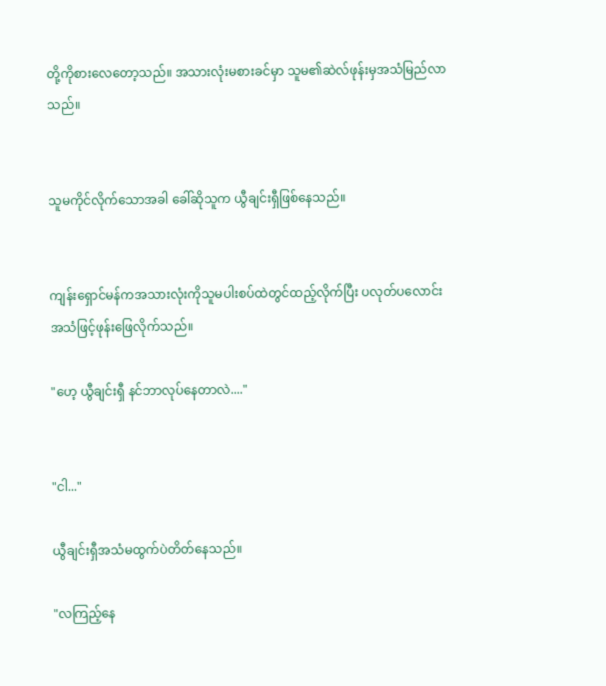တို့ကိုစားလေတော့သည်။ အသားလုံးမစားခင်မှာ သူမ၏ဆဲလ်ဖုန်းမှအသံမြည်လာသည်။


သူမကိုင်လိုက်သောအခါ ခေါ်ဆိုသူက ယွီချင်းရှီဖြစ်နေသည်။


ကျန်းရှောင်မန်ကအသားလုံးကိုသူမပါးစပ်ထဲတွင်ထည့်လိုက်ပြီး ပလုတ်ပလောင်းအသံဖြင့်ဖုန်း‌ဖြေလိုက်သည်။

"ဟေ့ ယွီချင်းရှီ နင်ဘာလုပ်နေတာလဲ...."


"ငါ..."

ယွီချင်းရှီအသံမထွက်ပဲတိတ်နေသည်။

"လကြည့်နေ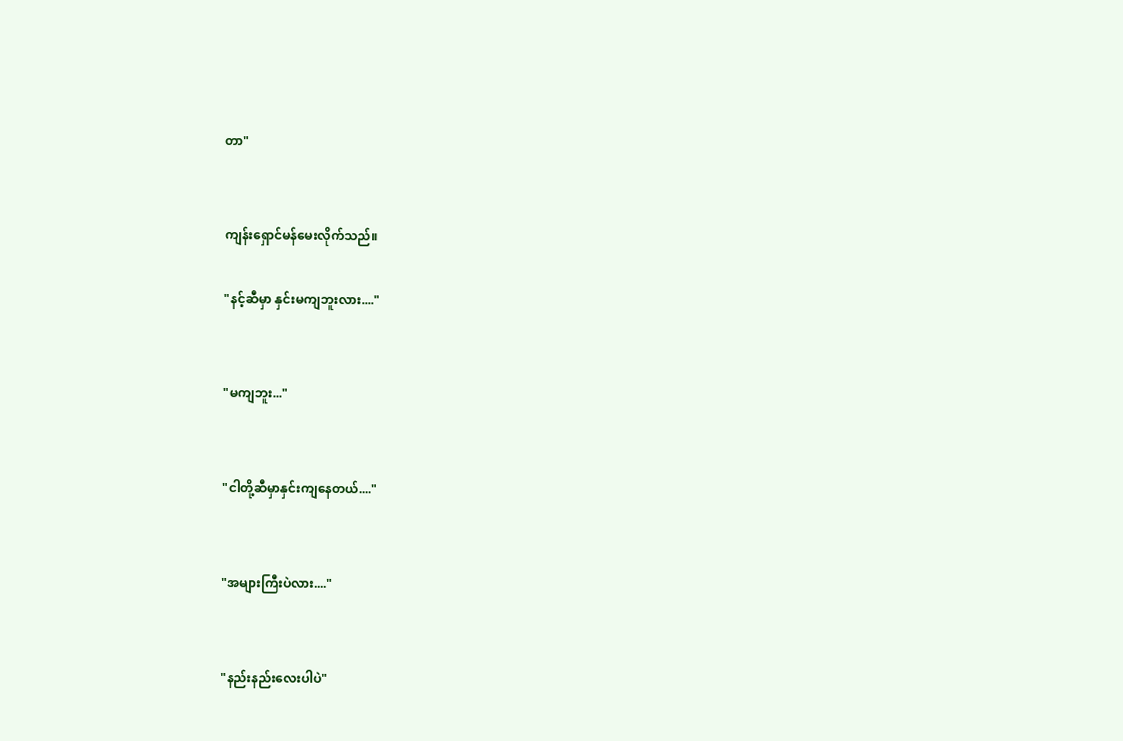တာ"


ကျန်းရှောင်မန်မေးလိုက်သည်။

"နင့်ဆီမှာ နှင်းမကျဘူးလား...."


"မကျဘူး..."


"ငါတို့ဆီမှာနှင်းကျနေတယ်...."


"အများကြီးပဲလား...."


"နည်းနည်းလေးပါပဲ"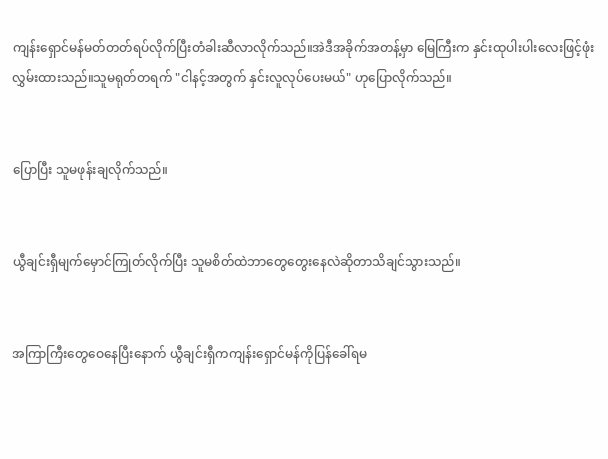ကျန်းရှောင်မန်မတ်တတ်ရပ်လိုက်ပြီးတံခါးဆီလာလိုက်သည်။အဲဒီအခိုက်အတန့်မှာ မြေကြီးက နှင်းထုပါးပါးလေးဖြင့်ဖုံးလွှမ်းထားသည်။သူမရုတ်တရက် "ငါနင့်အတွက် နှင်းလူလုပ်ပေးမယ်" ဟုပြောလိုက်သည်။


ပြောပြီး သူမဖုန်းချလိုက်သည်။


ယွီချင်းရှီမျက်မှောင်ကြုတ်လိုက်ပြီး သူမစိတ်ထဲဘာတွေတွေးနေလဲဆိုတာသိချင်သွားသည်။


အကြာကြီးတွေဝေနေပြီးနောက် ယွီချင်းရှီကကျန်းရှောင်မန်ကိုပြန်ခေါ်ရမ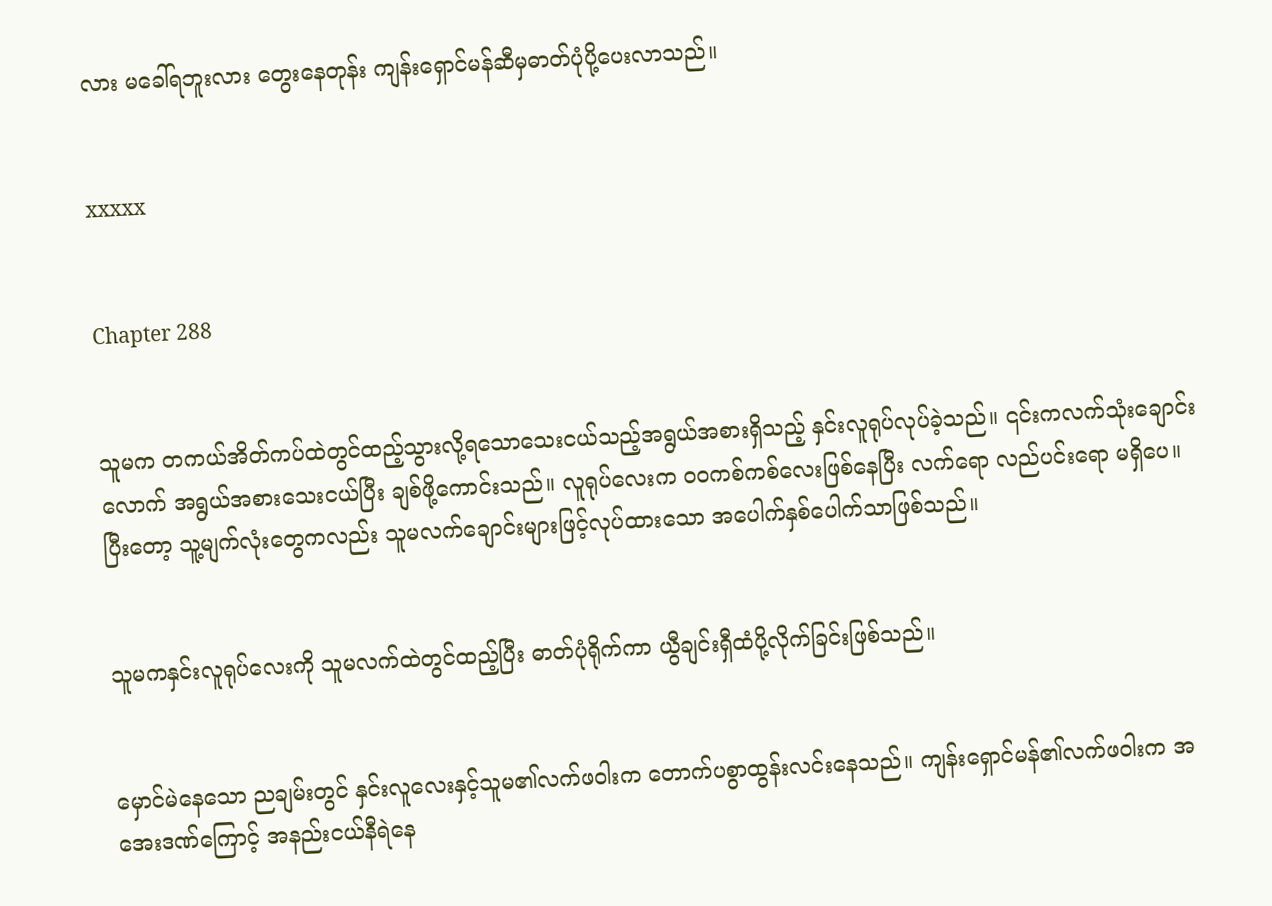လား မခေါ်ရဘူးလား တွေးနေတုန်း ကျန်းရှောင်မန်ဆီမှဓာတ်ပုံပို့ပေးလာသည်။


xxxxx


Chapter 288


သူမက တကယ်အိတ်ကပ်ထဲတွင်ထည့်သွားလို့ရသောသေးငယ်သည့်အရွယ်အစားရှိသည့် နှင်းလူ‌ရုပ်လုပ်ခဲ့သည်။ ၎င်းကလက်သုံးချောင်းလောက် အရွယ်အစားသေးငယ်ပြီး ချစ်ဖို့ကောင်းသည်။ လူရုပ်လေးက ဝဝကစ်ကစ်လေးဖြစ်နေပြီး လက်ရော လည်ပင်းရော မရှိပေ။ ပြီးတော့ သူ့မျက်လုံးတွေကလည်း သူမလက်ချောင်းများဖြင့်လုပ်ထားသော အပေါက်နှစ်ပေါက်သာဖြစ်သည်။


သူမကနှင်းလူရုပ်လေးကို သူမလက်ထဲတွင်ထည့်ပြီး ဓာတ်ပုံရိုက်ကာ ယွီချင်းရှီထံပို့လိုက်ခြင်းဖြစ်သည်။


မှောင်မဲနေသော ညချမ်းတွင် နှင်းလူလေးနှင့်သူမ၏လက်ဖဝါးက တောက်ပစွာထွန်းလင်းနေသည်။ ကျန်းရှောင်မန်၏လက်ဖဝါးက အအေးဒဏ်ကြောင့် အနည်းငယ်နီရဲနေ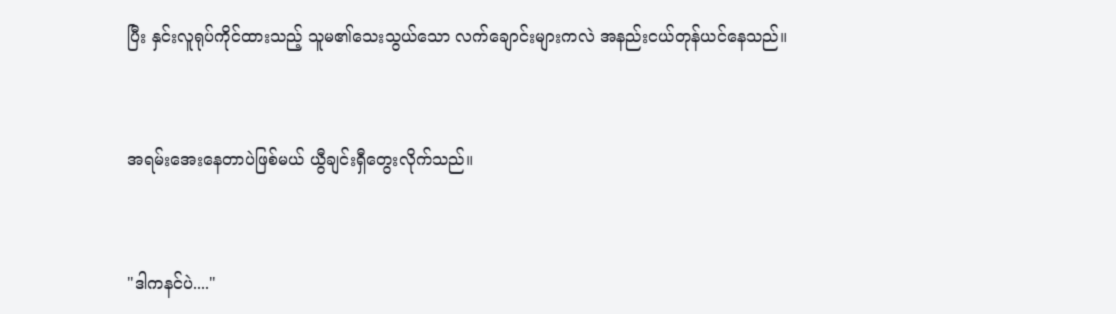ပြီး နှင်းလူရုပ်ကိုင်ထားသည့် သူမ၏သေးသွယ်သော လက်ချောင်းများကလဲ အနည်းငယ်တုန်ယင်နေသည်။


အရမ်းအေးနေတာပဲဖြစ်မယ် ယွီချင်းရှီတွေးလိုက်သည်။


"ဒါကနင်ပဲ...."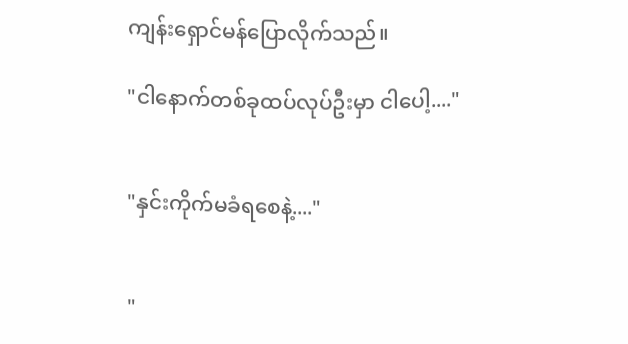ကျန်းရှောင်မန်ပြောလိုက်သည်။

"ငါနောက်တစ်ခုထပ်လုပ်ဦးမှာ ငါပေါ့...."


"နှင်းကိုက်မခံရစေနဲ့...."


"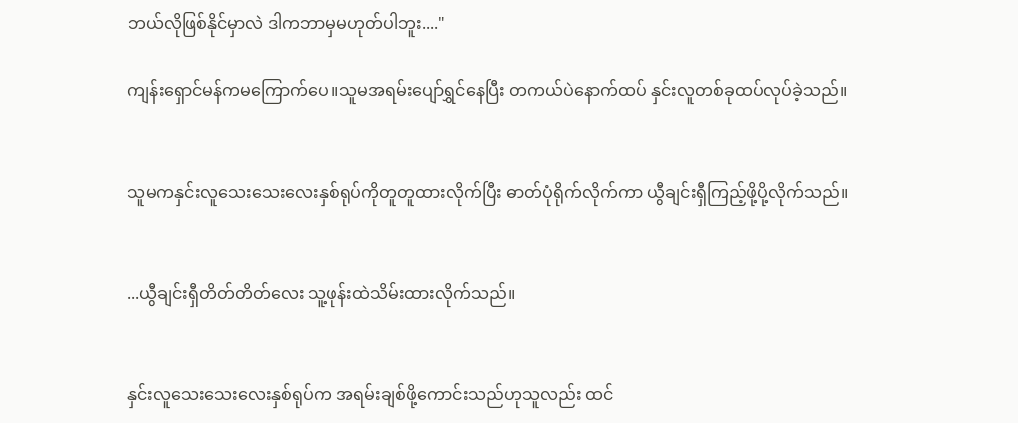ဘယ်လိုဖြစ်နိုင်မှာလဲ ဒါကဘာမှမဟုတ်ပါဘူး...."

ကျန်းရှောင်မန်ကမကြောက်ပေ။သူမအရမ်းပျော်ရွှင်နေပြီး တကယ်ပဲနောက်ထပ် နှင်းလူတစ်ခုထပ်လုပ်ခဲ့သည်။


သူမကနှင်းလူသေးသေးလေးနှစ်ရုပ်ကိုတူတူထားလိုက်ပြီး ဓာတ်ပုံရိုက်လိုက်ကာ ယွီချင်းရှီကြည့်ဖို့ပို့လိုက်သည်။


...ယွီချင်းရှီတိတ်တိတ်လေး သူ့ဖုန်းထဲသိမ်းထားလိုက်သည်။


နှင်းလူသေးသေးလေးနှစ်ရုပ်က အရမ်းချစ်ဖို့ကောင်းသည်ဟုသူလည်း ထင်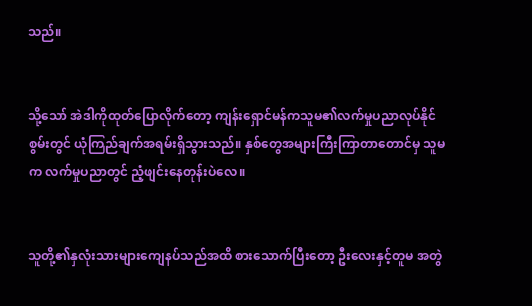သည်။


သို့သော် အဲဒါကိုထုတ်ပြောလိုက်တော့ ကျန်းရှောင်မန်ကသူမ၏လက်မှုပညာလုပ်နိုင်စွမ်းတွင် ယုံကြည်ချက်အရမ်းရှိသွားသည်။ နှစ်တွေအများကြီးကြာတာတောင်မှ သူမက လက်မှုပညာတွင် ညံ့ဖျင်းနေတုန်းပဲလေ။


သူတို့၏နှလုံးသားများကျေနပ်သည်အထိ စားသောက်ပြီးတော့ ဦးလေးနှင့်တူမ အတွဲ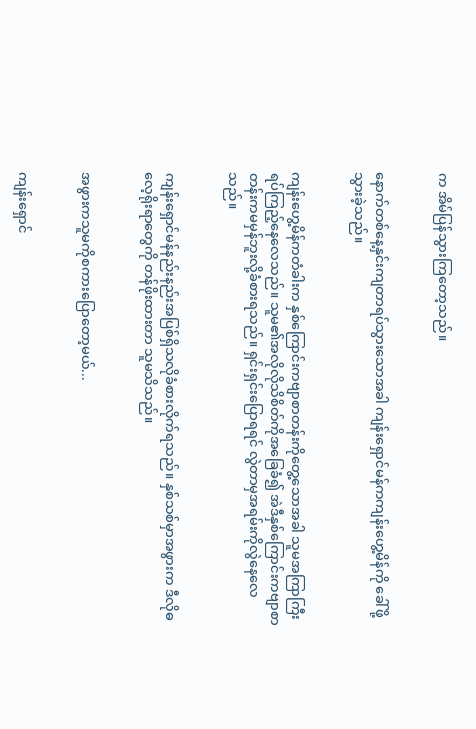က အိမ်ပြန်သွားကြတော့သည်။


နောက်တစ်နေ့နှင်းကျတာရပ်သွားသောအခါ ကျန်းရှောင်မန်ကကျန်းဟွေ့မိန်ကို ခေါ်ဖို့သွားခဲ့သည်။


ကျန်းဟွေ့မိန်ကတံခါးက နှစ်ကြောင်းကဗျာစာတန်းကိုတွေ့သောအခါ သူမအကြာကြီးရပ်ကြည့်နေလေသည်။ သူမ၏အလိုလိုသိစိတ်ကိုအခြေခံ၍ အဲဒီနှစ်ကြောင်းကဗျာစာတန်းကမမှန်ဘူးလို့ခံစားရသည်။ ရှင်းရှင်းပြောရရင် လွဲတာမှအရမ်းကိုလွဲနေလေသည်။


ကျန်းရှောင်မန်နည်းနည်းအပြစ်ရှိသလိုခံစားလိုက်ရသည်။ နှစ်သစ်မှာအဖွားက ဒီလိုဓလေ့ရိုးရာတွေကို တန်ဖိုးထားတာ သူမသိသည်။


အဖွားကသူမကိုစကားပြောတော့မယ်...


ကျန်းရှောင်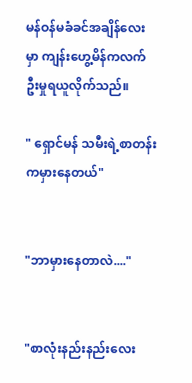မန်ဝန်မခံခင်အချိန်လေးမှာ ကျန်းဟွေ့မိန်ကလက်ဦးမှုရယူလိုက်သည်။

" ရှောင်မန် သမီးရဲ့စာတန်းကမှားနေတယ်"


"ဘာမှားနေတာလဲ...."


"စာလုံးနည်းနည်းလေး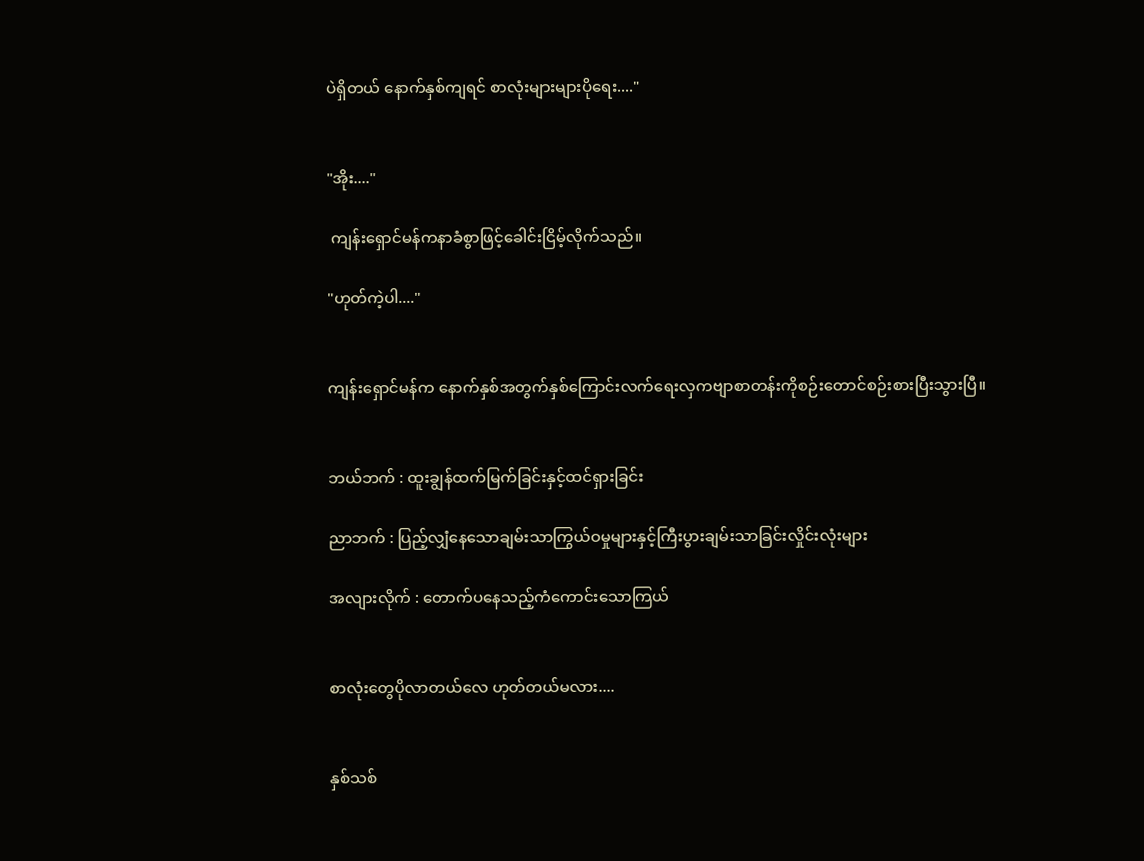ပဲရှိတယ် နောက်နှစ်ကျရင် စာလုံးများများပိုရေး...."


"အိုး...."

 ကျန်းရှောင်မန်ကနာခံစွာဖြင့်ခေါင်းငြိမ့်လိုက်သည်။

"ဟုတ်ကဲ့ပါ...."


ကျန်းရှောင်မန်က နောက်နှစ်အတွက်နှစ်ကြောင်းလက်ရေးလှကဗျာစာတန်းကိုစဉ်းတောင်စဉ်းစားပြီးသွားပြီ။


ဘယ်ဘက် : ထူးချွန်ထက်မြက်ခြင်းနှင့်ထင်ရှားခြင်း

ညာဘက် : ပြည့်လျှံနေသောချမ်းသာကြွယ်ဝမှုများနှင့်ကြီးပွားချမ်းသာခြင်းလှိုင်းလုံးများ

အလျားလိုက် : တောက်ပ‌နေသည့်ကံကောင်းသောကြယ်


စာလုံးတွေပိုလာတယ်လေ ဟုတ်တယ်မလား....


နှစ်သစ်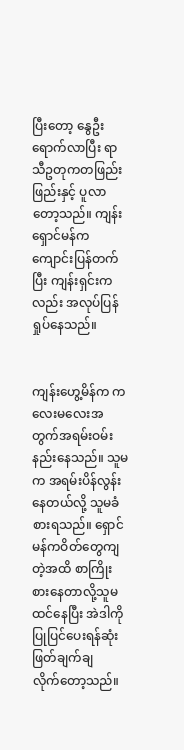ပြီးတော့ နွေဦးရောက်လာပြီး ရာသီဥတုကတဖြည်းဖြည်းနှင့် ပူလာတော့သည်။ ကျန်းရှောင်မန်ကကျောင်းပြန်တက်ပြီး ကျန်းရှင်းကလည်း အလုပ်ပြန်ရှုပ်နေသည်။


ကျန်းဟွေ့မိန်က ကလေးမလေးအတွက်အရမ်းဝမ်းနည်းနေသည်။ သူမက အရမ်းပိန်လွန်းနေတယ်လို့ သူမခံစားရသည်။ ရှောင်မန်ကဝိတ်တွေကျတဲ့အထိ စာကြိုးစားနေတာလို့သူမထင်နေပြီး အဲဒါကိုပြုပြင်ပေးရန်ဆုံးဖြတ်ချက်ချလိုက်‌တော့သည်။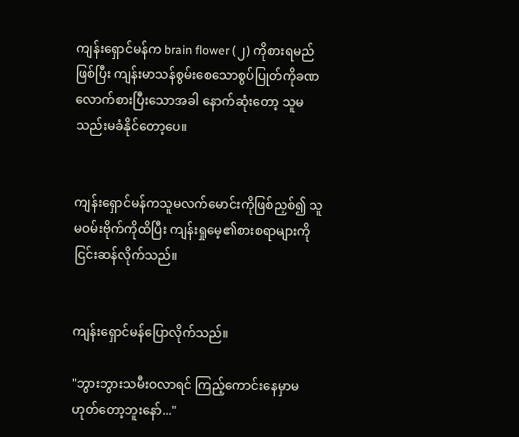ကျန်းရှောင်မန်က brain flower (၂) ကိုစားရမည်ဖြစ်ပြီး ကျန်းမာသန်စွမ်းစေသောစွပ်ပြုတ်ကိုခဏလောက်စားပြီးသောအခါ နောက်ဆုံးတော့ သူမသည်းမခံနိုင်တော့ပေ။


ကျန်းရှောင်မန်ကသူမလက်မောင်းကိုဖြစ်ညှစ်၍ သူမဝမ်းဗိုက်ကိုထိပြီး ကျန်းရှုမေ့၏စားစရာများကိုငြင်းဆန်လိုက်သည်။


ကျန်းရှောင်မန်ပြောလိုက်သည်။

"ဘွားဘွားသမီးဝလာရင် ကြည့်ကောင်းနေမှာမဟုတ်တော့ဘူးနော်..."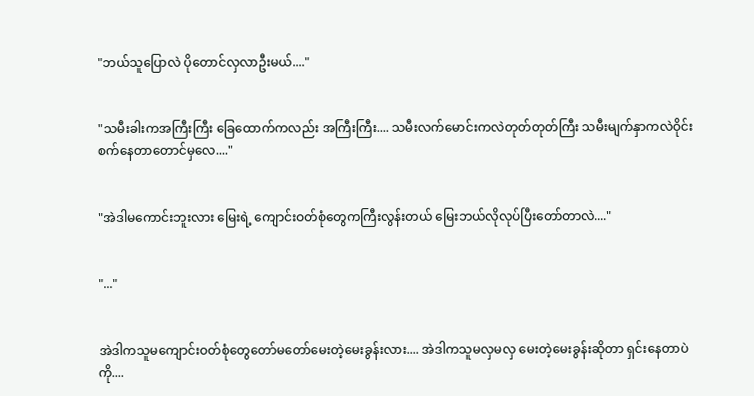"ဘယ်သူပြောလဲ ပိုတောင်လှလာဦးမယ်...."


"သမီးခါးကအကြီးကြီး ခြေထောက်ကလည်း အကြီးကြီး.... သမီးလက်မောင်းကလဲတုတ်တုတ်ကြီး သမီးမျက်နှာကလဲဝိုင်းစက်နေတာတောင်မှလေ...."


"အဲဒါမကောင်းဘူးလား မြေးရဲ့ ကျောင်းဝတ်စုံတွေကကြီးလွန်းတယ် မြေးဘယ်လိုလုပ်ပြီးတော်တာလဲ...."


"..."


အဲဒါကသူမကျောင်းဝတ်စုံတွေတော်မတော်မေးတဲ့မေးခွန်းလား.... အဲဒါကသူမလှမလှ မေးတဲ့မေးခွန်းဆိုတာ ရှင်းနေတာပဲကို....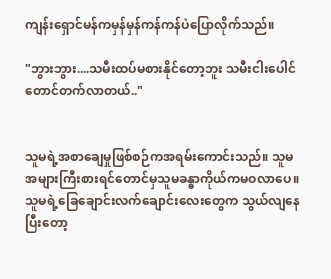ကျန်းရှောင်မန်ကမှန်မှန်ကန်ကန်ပဲပြောလိုက်သည်။

"ဘွားဘွား....သမီးထပ်မစားနိုင်တော့ဘူး သမီးငါးပေါင်တောင်တက်လာတယ်.."


သူမရဲ့အစာချေမှုဖြစ်စဉ်ကအရမ်းကောင်းသည်။ သူမအများကြီးစားရင်တောင်မှသူမခန္ဓာကိုယ်ကမဝလာပေ။ သူမရဲ့ခြေချောင်းလက်ချောင်းလေးတွေက သွယ်လျနေပြီးတော့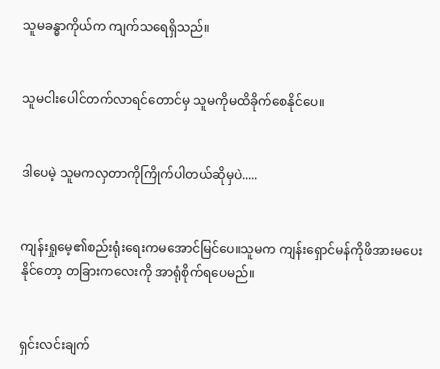သူမခန္ဓာကိုယ်က ကျက်သရေရှိသည်။


သူမငါးပေါင်တက်လာရင်တောင်မှ သူမကိုမထိခိုက်စေနိုင်ပေ။


ဒါပေမဲ့ သူမကလှတာကိုကြိုက်ပါတယ်ဆိုမှပဲ.....


ကျန်းရှုမေ့၏စည်းရုံးရေးကမအောင်မြင်ပေ။သူမက ကျန်းရှောင်မန်ကိုဖိအားမပေးနိုင်တော့ တခြားကလေးကို အာရုံစိုက်ရပေမည်။


ရှင်းလင်းချက်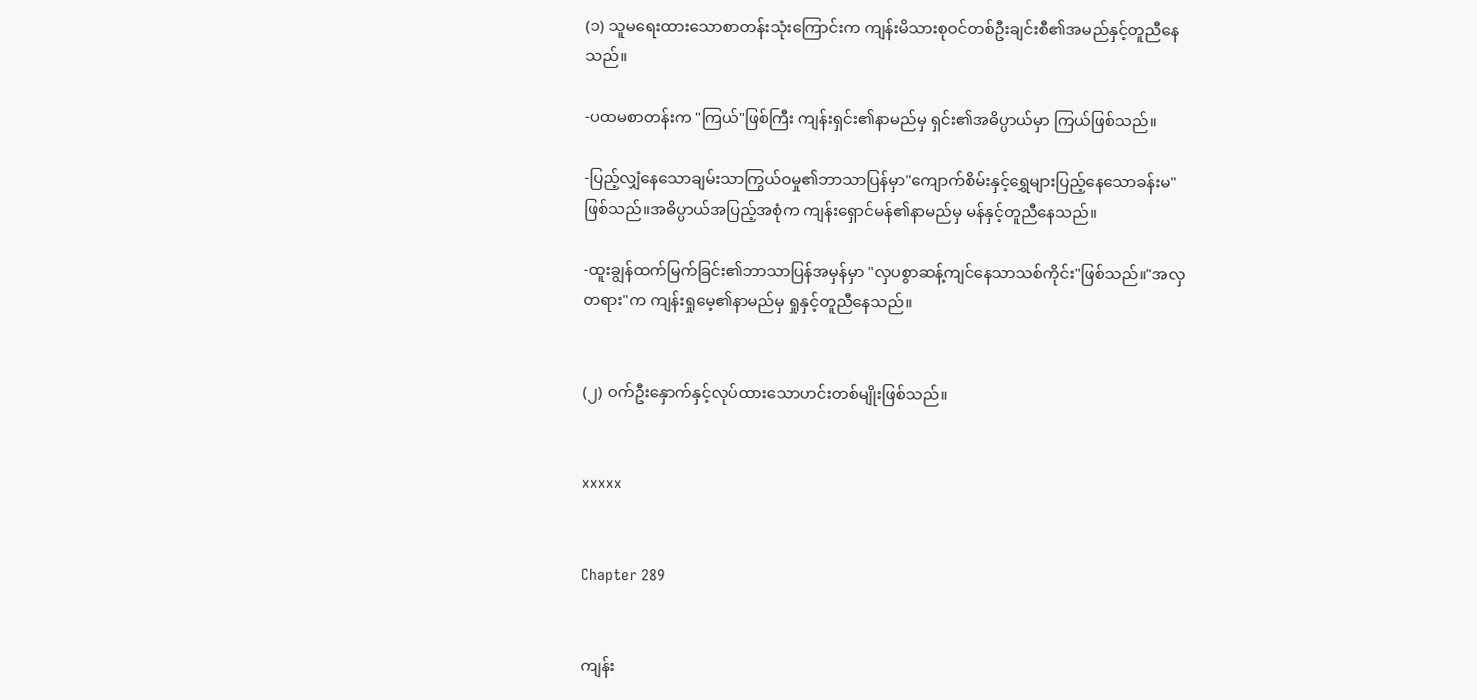(၁) သူမရေးထားသောစာတန်းသုံးကြောင်းက ကျန်းမိသားစုဝင်တစ်ဦးချင်းစီ၏အမည်နှင့်တူညီနေသည်။

-ပထမစာတန်းက "ကြယ်"ဖြစ်ကြီး ကျန်းရှင်း၏နာမည်မှ ရှင်း၏အဓိပ္ပာယ်မှာ ကြယ်ဖြစ်သည်။

-ပြည့်လျှံနေသောချမ်းသာကြွယ်ဝမှု၏ဘာသာပြန်မှာ"ကျောက်စိမ်းနှင့်ရွှေများပြည့်နေသောခန်းမ"ဖြစ်သည်။အဓိပ္ပာယ်အပြည့်အစုံက ကျန်းရှောင်မန်၏နာမည်မှ မန်နှင့်တူညီနေသည်။

-ထူးချွန်ထက်မြက်ခြင်း၏ဘာသာပြန်အမှန်မှာ "လှပစွာဆန့်ကျင်နေသာသစ်ကိုင်း"ဖြစ်သည်။"အလှတရား"က ကျန်းရှုမေ့၏နာမည်မှ ရှုနှင့်တူညီနေသည်။


(၂) ဝက်ဦးနှောက်နှင့်လုပ်ထားသောဟင်းတစ်မျိုးဖြစ်သည်။


xxxxx


Chapter 289


ကျန်း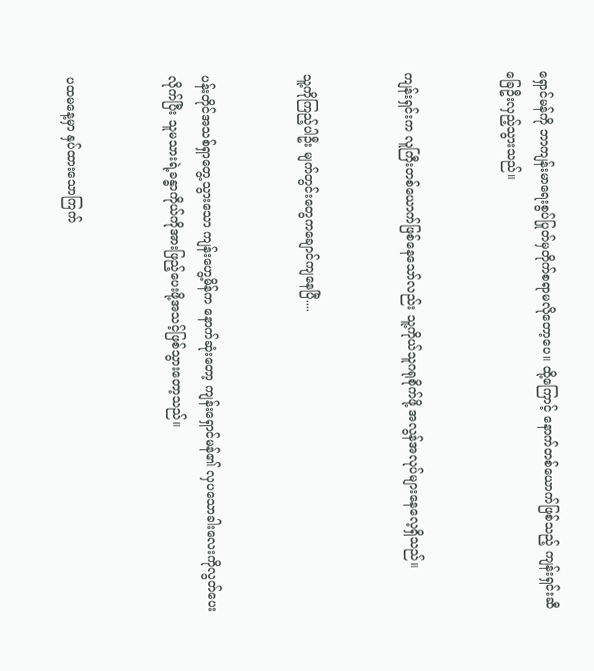ရှောင်မန်ကို ဘာကျန်းမာရေးစွပ်ပြုတ်မှတိုက်စရာမလိုတော့ပေ။ ထို့ကြောင့် နောက်တစ်ယောက်ဖြစ်သည့် ကျန်းရှင်းဆီခြေဦးလှည့်သွားသည်။


ကျန်းရှင်းက လူကြီးတစ်ယောက်ဖြစ်နေသော်လည်း သူ့ကိုယ်သူဂရုစိုက်ဖို့ အလွန်အလုပ်များနေလေ့ရှိသည်။


သူ့ကိုကြည့်ပါဦး မျက်တွင်းတွေကချောင်ကျနေပြီ....


ပန်းတိုင်အသစ်ရှာတွေ့သွားသော ကျန်းဟွေ့မိန်က နောက်ဆုံးတော့ ကျန်းရှောင်မန်၏ လှပသောခါးလေးကိုလွတ်ပေးလိုက်ပြီး သူမသားရဲ့ခန္ဓာကိုယ်ကိုအားဖြည့်ပေးဖို့အသင့်ဖြစ်သွားတော့သည်။


ပထမနေ့မှာ နှပ်ထားသောကြက်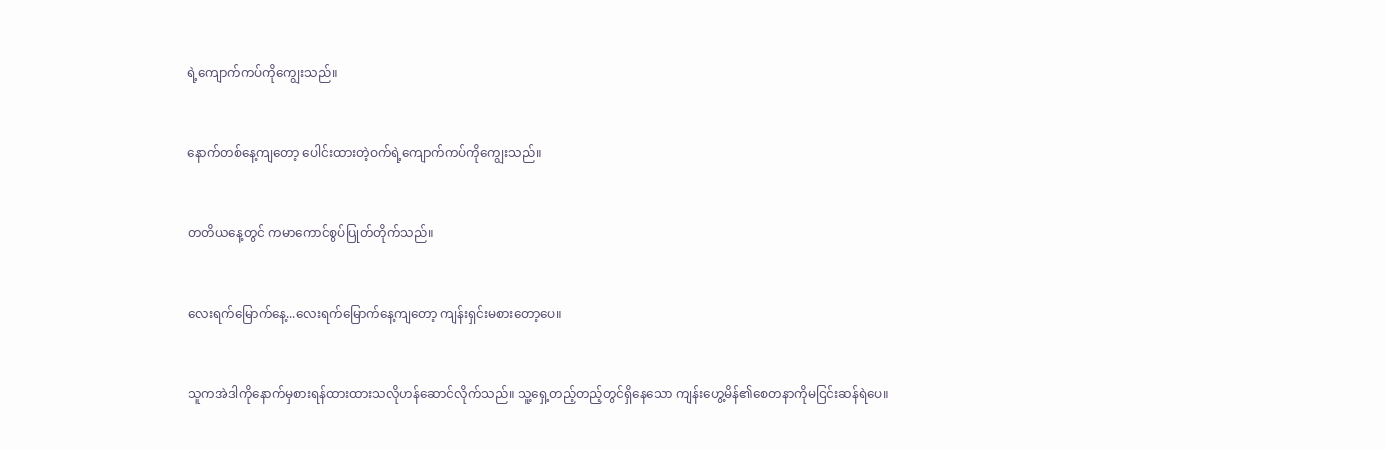ရဲ့ကျောက်ကပ်ကိုကျွေးသည်။


နောက်တစ်နေ့ကျတော့ ပေါင်းထားတဲ့ဝက်ရဲ့ကျောက်ကပ်ကိုကျွေးသည်။


တတိယနေ့တွင် ကမာကောင်စွပ်ပြုတ်တိုက်သည်။


လေးရက်မြောက်နေ့...လေးရက်မြောက်နေ့ကျတော့ ကျန်းရှင်းမစားတော့ပေ။


သူကအဲဒါကိုနောက်မှစားရန်ထားထားသလိုဟန်ဆောင်လိုက်သည်။ သူ့ရှေ့တည့်တည့်တွင်ရှိနေသော ကျန်းဟွေ့မိန်၏စေတနာကိုမငြင်းဆန်ရဲပေ။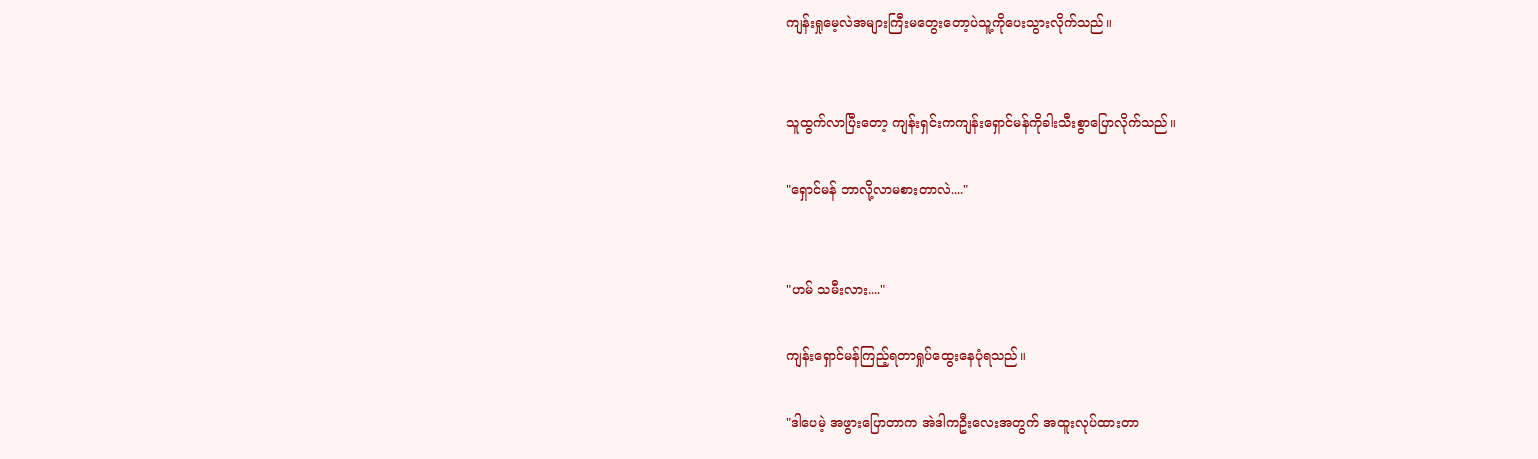ကျန်းရှုမေ့လဲအများကြီးမတွေးတော့ပဲသူ့ကိုပေးသွားလိုက်သည်။


သူထွက်လာပြီးတော့ ကျန်းရှင်းကကျန်းရှောင်မန်ကိုခါးသီးစွာပြောလိုက်သည်။

"ရှောင်မန် ဘာလို့လာမစားတာလဲ...."


"ဟမ် သမီးလား...."

ကျန်းရှောင်မန်ကြည့်ရတာရှုပ်ထွေးနေပုံရသည်။

"ဒါပေမဲ့ အဖွားပြောတာက အဲဒါကဦးလေးအတွက် အထူးလုပ်ထားတာ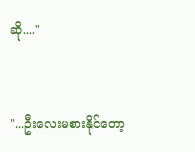ဆို...."


"...ဦးလေးမစားနိုင်တော့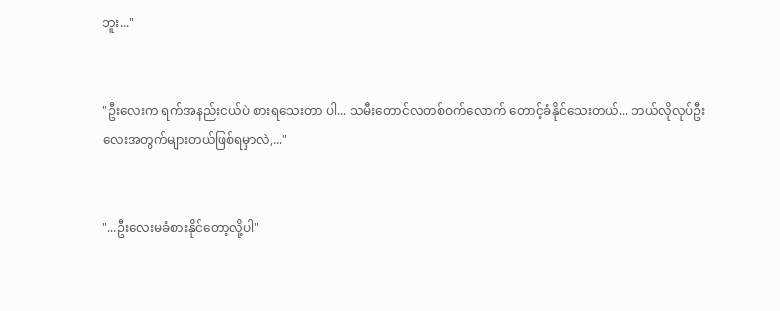ဘူး..."


"ဦးလေးက ရက်အနည်းငယ်ပဲ စားရသေးတာ ပါ... သမီးတောင်လတစ်ဝက်လောက် တောင့်ခံနိုင်သေးတယ်... ဘယ်လိုလုပ်ဦးလေးအတွက်များတယ်ဖြစ်ရမှာလဲ,..."


"...ဦးလေးမခံစားနိုင်တော့လို့ပါ"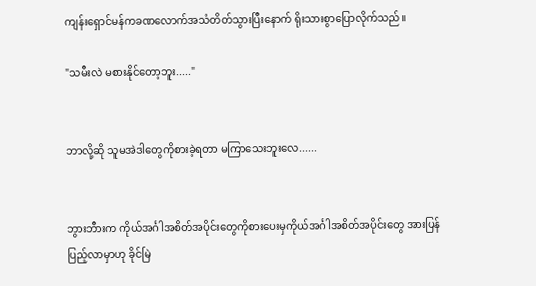ကျန်းရှောင်မန်ကခဏလောက်အသံတိတ်သွားပြီးနောက် ရိုးသားစွာပြောလိုက်သည်။

"သမီးလဲ မစားနိုင်တော့ဘူး....."


ဘာလို့ဆို သူမအဲဒါတွေကိုစားခဲ့ရတာ မကြာသေးဘူးလေ......


ဘွားဘီားက ကိုယ်အင်္ဂါအစိတ်အပိုင်းတွေကိုစားပေးမှကိုယ်အင်္ဂါအစိတ်အပိုင်းတွေ အားပြန်ပြည့်လာမှာဟု ခိုင်မြဲ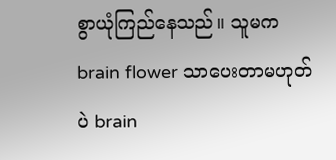စွာယုံကြည်နေသည်။ သူမက brain flower သာပေးတာမဟုတ်ပဲ brain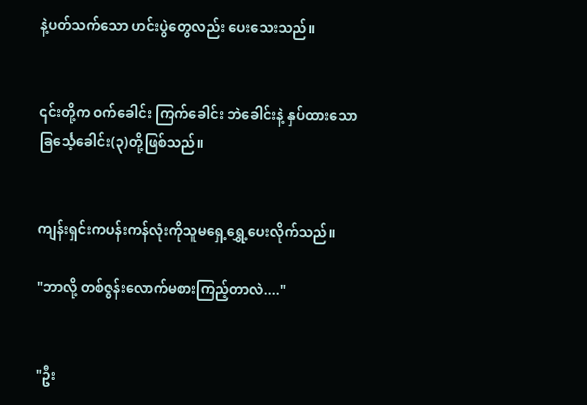နဲ့ပတ်သက်သော ဟင်းပွဲတွေလည်း ပေးသေးသည်။


၎င်းတို့က ဝက်ခေါင်း ကြက်ခေါင်း ဘဲခေါင်းနဲ့ နှပ်ထားသောခြင်္သေ့ခေါင်း(၃)တို့ဖြစ်သည်။


ကျန်းရှင်းကပန်းကန်လုံးကိုသူမရှေ့ရွှေ့ပေးလိုက်သည်။

"ဘာလို့ တစ်ဇွန်းလောက်မစားကြည့်တာလဲ...."


"ဦး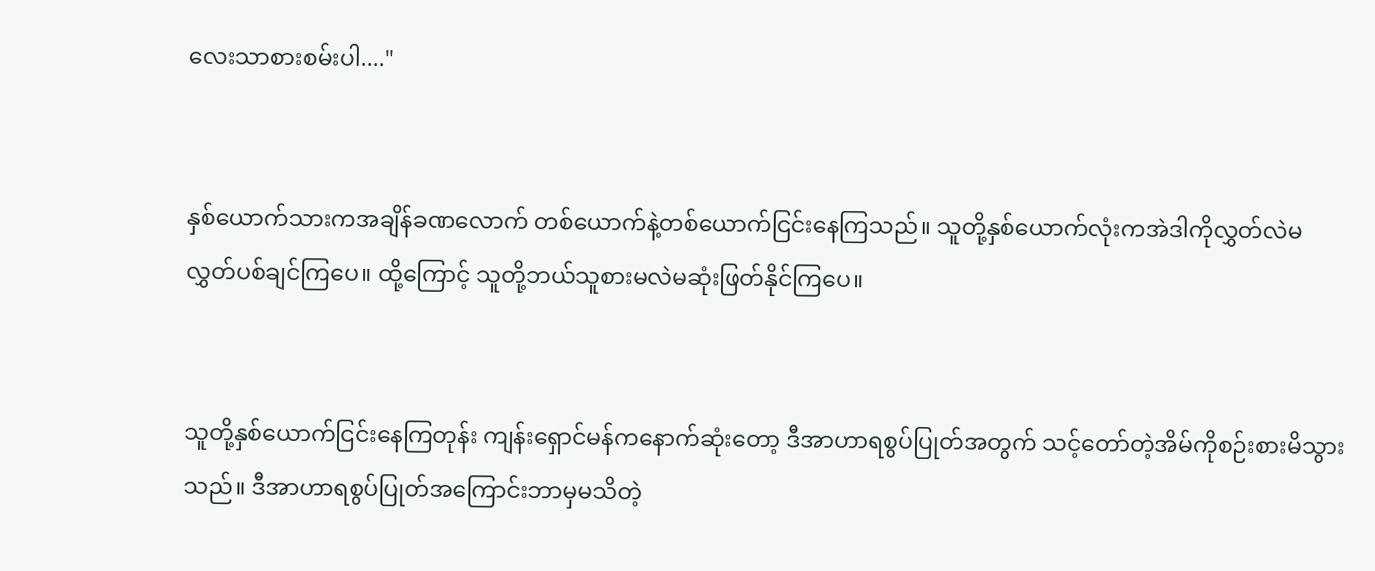လေးသာစားစမ်းပါ...."


နှစ်‌ယောက်သားကအချိန်ခဏလောက် တစ်ယောက်နဲ့တစ်ယောက်ငြင်းနေကြသည်။ သူတို့နှစ်ယောက်လုံးကအဲဒါကိုလွှတ်လဲမလွှတ်ပစ်ချင်ကြပေ။ ထို့ကြောင့် သူတို့ဘယ်သူစားမလဲမဆုံးဖြတ်နိုင်ကြပေ။


သူတို့နှစ်ယောက်ငြင်းနေကြတုန်း ကျန်းရှောင်မန်ကနောက်ဆုံးတော့ ဒီအာဟာရစွပ်ပြုတ်အတွက် သင့်တော်တဲ့အိမ်ကိုစဉ်းစားမိသွားသည်။ ဒီအာဟာရစွပ်ပြုတ်အကြောင်းဘာမှမသိတဲ့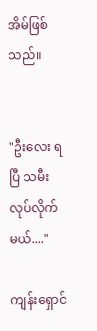အိမ်ဖြစ်သည်။


"ဦးလေး ရပြီ သမီးလုပ်လိုက်မယ်...."

ကျန်းရှောင်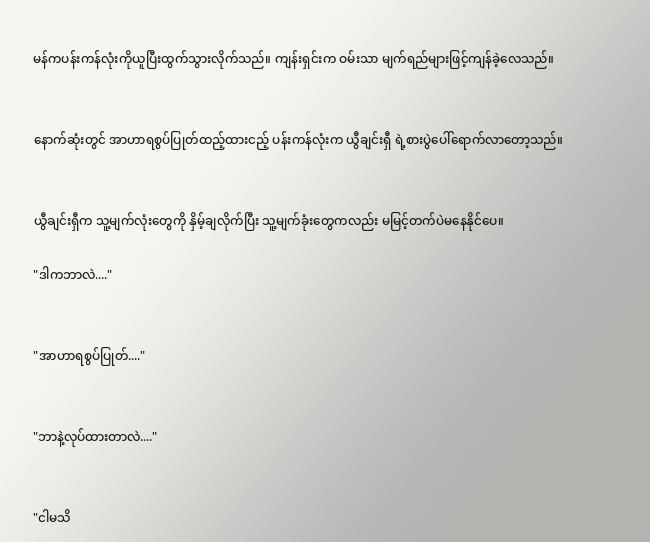မန်ကပန်းကန်လုံးကိုယူပြီးထွက်သွားလိုက်သည်။ ကျန်းရှင်းက ဝမ်းသာ မျက်ရည်များဖြင့်ကျန်ခဲ့လေသည်။


နောက်ဆုံးတွင် အာဟာရစွပ်ပြုတ်ထည့်ထားငည့် ပန်းကန်လုံးက ယွီချင်းရှီ ရဲ့စားပွဲပေါ်ရောက်လာတော့သည်။


ယွီချင်းရှီက သူ့မျက်လုံးတွေကို နှိမ့်ချလိုက်ပြီး သူ့မျက်ခုံးတွေကလည်း မမြင့်တက်ပဲမနေနိုင်ပေ။

"ဒါကဘာလဲ...."


"အာဟာရစွပ်ပြုတ်...."


"ဘာနဲ့လုပ်ထားတာလဲ...."


"ငါမသိ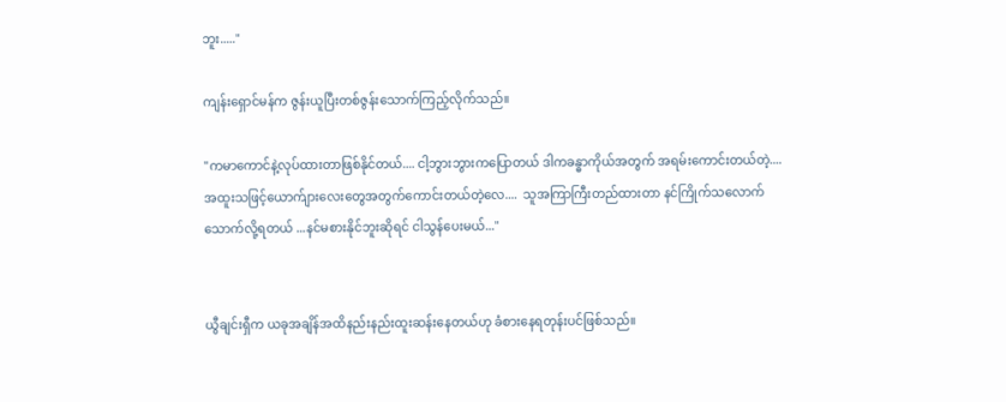ဘူး....."

ကျန်းရှောင်မန်က ဇွန်းယူပြီးတစ်ဇွန်းသောက်ကြည့်လိုက်သည်။

"ကမာကောင်နဲ့လုပ်ထားတာဖြစ်နိုင်တယ်.... ငါ့ဘွားဘွားကပြောတယ် ဒါကခန္ဓာကိုယ်အတွက် အရမ်းကောင်းတယ်တဲ့.... အထူးသဖြင့်ယောက်ျားလေးတွေအတွက်ကောင်းတယ်တဲ့လေ....  သူအကြာကြီးတည်ထားတာ နင်ကြိုက်သလောက်သောက်လို့ရတယ် ...နင်မစားနိုင်ဘူးဆိုရင် ငါသွန်ပေးမယ်..."


ယွီချင်းရှီက ယခုအချိန်အထိနည်းနည်းထူးဆန်း‌နေတယ်ဟု ခံစားနေရတုန်းပင်ဖြစ်သည်။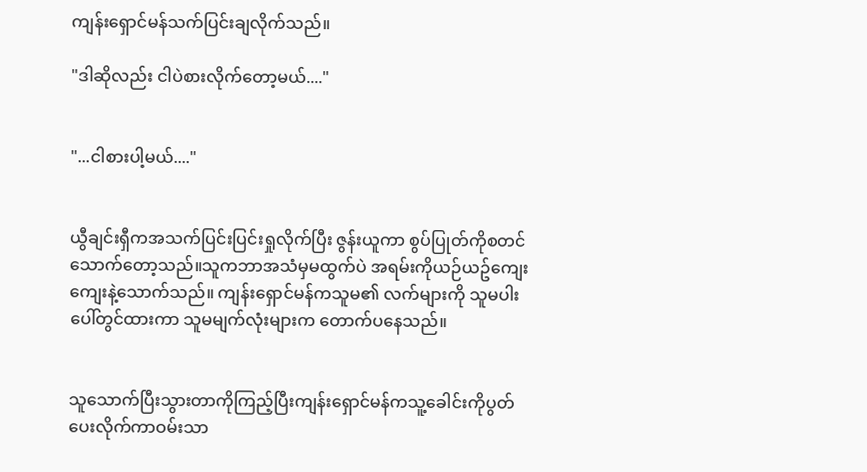ကျန်းရှောင်မန်သက်ပြင်းချလိုက်သည်။

"ဒါဆိုလည်း ငါပဲစားလိုက်တော့မယ်...."


"...ငါစားပါ့မယ်...."


ယွီချင်းရှီကအသက်ပြင်းပြင်းရှုလိုက်ပြီး ဇွန်းယူကာ စွပ်ပြုတ်ကိုစတင်သောက်တော့သည်။သူကဘာအသံမှမထွက်ပဲ အရမ်းကိုယဉ်ယဥ်ကျေးကျေးနဲ့သောက်သည်။ ကျန်းရှောင်မန်ကသူမ၏ လက်များကို သူမပါးပေါ်တွင်ထားကာ သူမမျက်လုံးများက တောက်ပနေသည်။


သူသောက်ပြီးသွားတာကိုကြည့်ပြီးကျန်းရှောင်မန်ကသူ့ခေါင်းကိုပွတ်ပေးလိုက်ကာဝမ်းသာ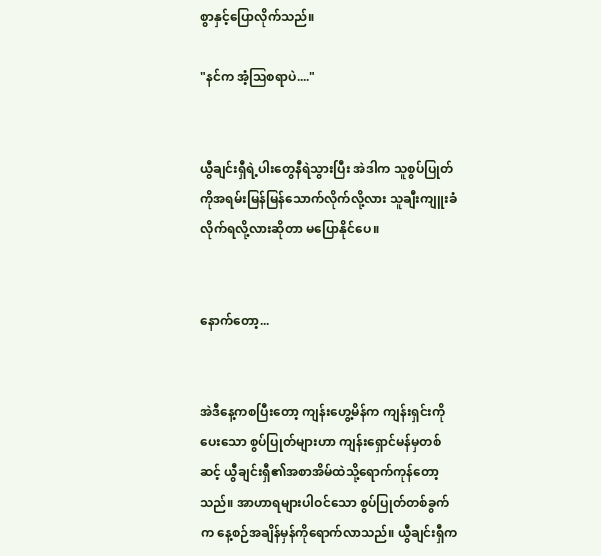စွာနှင့်ပြောလိုက်သည်။

"နင်က အံ့ဩစရာပဲ...."


ယွီချင်းရှီရဲ့ပါးတွေနီရဲသွားပြီး အဲဒါက သူစွပ်ပြုတ်ကိုအရမ်းမြန်မြန်သောက်လိုက်လို့လား သူချီးကျူးခံလိုက်ရလို့လားဆိုတာ မပြောနိုင်ပေ။


နောက်တော့...


အဲဒီနေ့ကစပြီးတော့ ကျန်းဟွေ့မိန်က ကျန်းရှင်းကိုပေးသော စွပ်ပြုတ်များဟာ ကျန်းရှောင်မန်မှတစ်ဆင့် ယွီချင်းရှီ၏အစာအိမ်ထဲသို့ရောက်ကုန်တော့သည်။ အာဟာရများပါဝင်သော စွပ်ပြုတ်တစ်ခွက်က နေ့စဉ်အချိန်မှန်ကိုရောက်လာသည်။ ယွီချင်းရှီက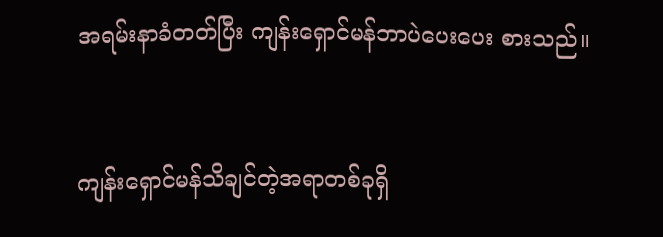အရမ်းနာခံတတ်ပြီး ကျန်းရှောင်မန်ဘာပဲပေးပေး စားသည်။


ကျန်းရှောင်မန်သိချင်တဲ့အရာတစ်ခုရှိ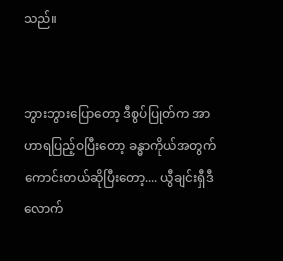သည်။


ဘွားဘွားပြောတော့ ဒီစွပ်ပြုတ်က အာဟာရပြည့်ဝပြီးတော့ ခန္ဓာကိုယ်အတွက်ကောင်းတယ်ဆိုပြီးတော့.... ယွီချင်းရှီဒီလောက်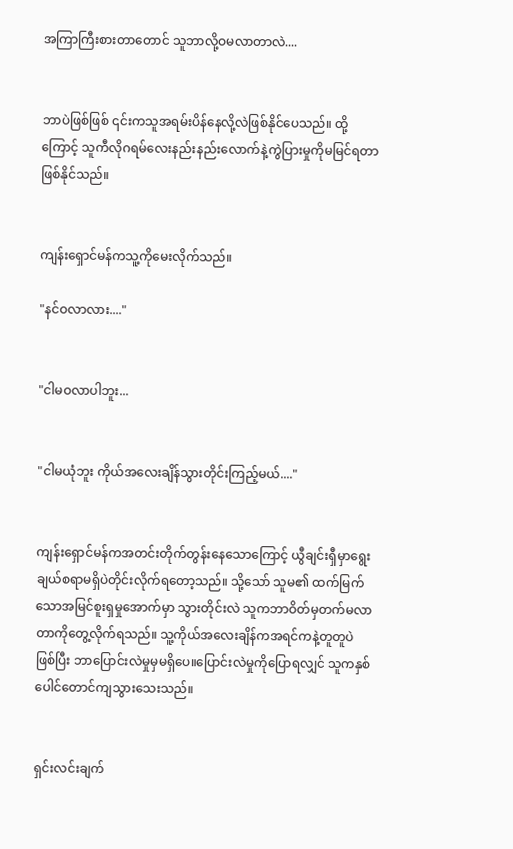အကြာကြီးစားတာတောင် သူဘာလို့ဝမလာတာလဲ....


ဘာပဲဖြစ်ဖြစ် ၎င်းကသူအရမ်းပိန်နေလို့လဲဖြစ်နိုင်ပေသည်။ ထို့ကြောင့် သူကီလိုဂရမ်လေးနည်းနည်းလောက်နဲ့ကွဲပြားမှုကိုမမြင်ရတာဖြစ်နိုင်သည်။


ကျန်းရှောင်မန်ကသူ့ကိုမေးလိုက်သည်။

"နင်ဝလာလား...."


"ငါမဝလာပါဘူး...


"ငါမယုံဘူး ကိုယ်အလေးချိန်သွားတိုင်းကြည့်မယ်...."


ကျန်းရှောင်မန်ကအတင်းတိုက်တွန်းနေသောကြောင့် ယွီချင်းရှီမှာရွေးချယ်စရာမရှိပဲတိုင်းလိုက်ရတော့သည်။ သို့သော် သူမ၏ ထက်မြက်သောအမြင်စူးရှမှုအောက်မှာ သွားတိုင်းလဲ သူကဘာဝိတ်မှတက်မလာတာကိုတွေ့လိုက်ရသည်။ သူ့ကိုယ်အလေးချိန်ကအရင်ကနဲ့တူတူပဲဖြစ်ပြီး ဘာပြောင်းလဲမှုမှမရှိပေ။ပြောင်းလဲမှုကိုပြောရလျှင် သူကနှစ်ပေါင်တောင်ကျသွားသေးသည်။


ရှင်းလင်းချက်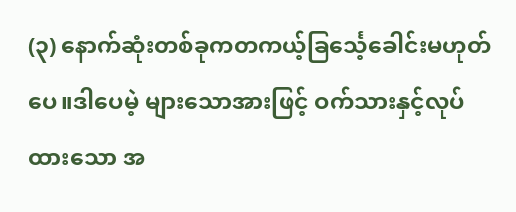(၃) နောက်ဆုံးတစ်ခုကတကယ့်ခြင်္သေ့ခေါင်းမဟုတ်ပေ။ဒါပေမဲ့ များသောအားဖြင့် ဝက်သားနှင့်လုပ်ထားသော အ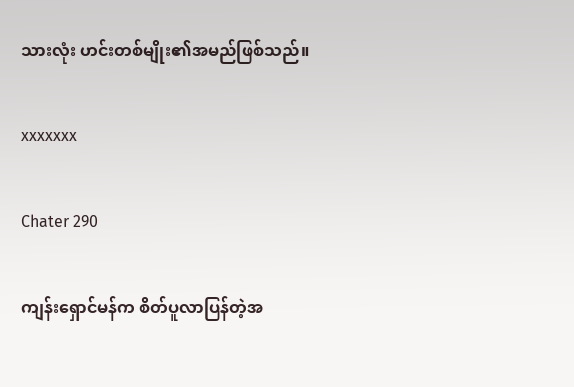သားလုံး ဟင်းတစ်မျိုး၏အမည်ဖြစ်သည်။


xxxxxxx


Chater 290


ကျန်းရှောင်မန်က စိတ်ပူလာပြန်တဲ့အ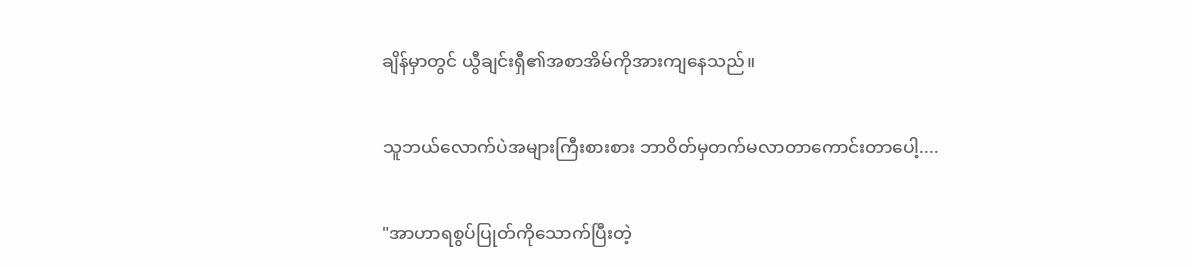ချိန်မှာတွင် ယွီချင်းရှီ၏အစာအိမ်ကိုအားကျနေသည်။


သူဘယ်လောက်ပဲအများကြီးစားစား ဘာဝိတ်မှတက်မလာတာကောင်းတာပေါ့....


"အာဟာရစွပ်ပြုတ်ကိုသောက်ပြီးတဲ့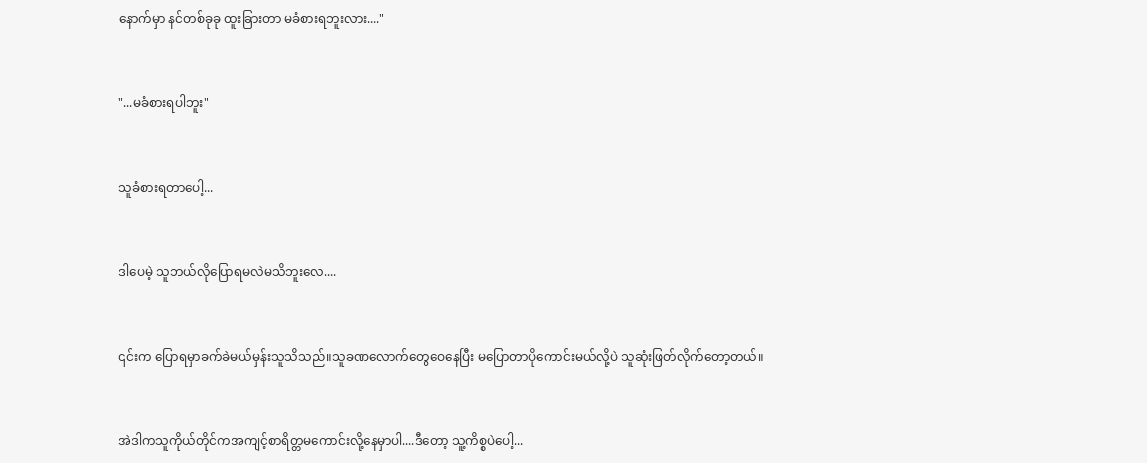နောက်မှာ နင်တစ်ခုခု ထူးခြားတာ မခံစားရဘူးလား...."


"...မခံစားရပါဘူး"


သူခံစားရတာပေါ့...


ဒါပေမဲ့ သူဘယ်လိုပြောရမလဲမသိဘူးလေ....


၎င်းက ပြောရမှာခက်ခဲမယ်မှန်းသူသိသည်။သူခဏလောက်တွေဝေနေပြီး မပြောတာပိုကောင်းမယ်လို့ပဲ သူဆုံးဖြတ်လိုက်တော့တယ်။


အဲဒါကသူကိုယ်တိုင်ကအကျင့်စာရိတ္တမကောင်းလို့နေမှာပါ....ဒီတော့ သူ့ကိစ္စပဲပေါ့...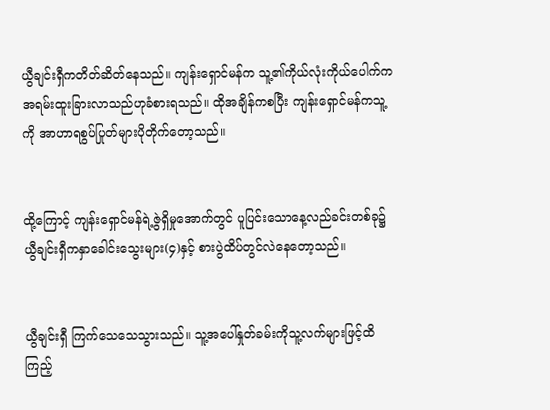ယွီချင်းရှီကတိတ်ဆိတ်နေသည်။ ကျန်းရှောင်မန်က သူ့၏ကိုယ်လုံးကိုယ်ပေါက်က အရမ်းထူးခြားလာသည်ဟုခံစားရသည်။ ထိုအချိန်ကစပြီး ကျန်းရှောင်မန်ကသူ့ကို အာဟာရစွပ်ပြုတ်များပိုတိုက်တော့သည်။


ထို့ကြောင့် ကျန်းရှောင်မန်ရဲ့ဇွဲရှိမှုအောက်တွင် ပူပြင်းသောနေ့လည်ခင်းတစ်ခု၌ ယွီချင်းရှီကနှာခေါင်းသွေးများ(၄)နှင့် စားပွဲထိပ်တွင်လဲနေတော့သည်။


ယွီချင်းရှီ ကြက်သေသေသွားသည်။ သူ့အပေါ်နှုတ်ခမ်းကိုသူ့လက်များဖြင့်ထိကြည့်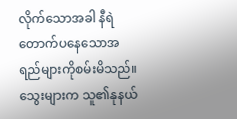လိုက်သောအခါ နီရဲတောက်ပနေသောအရည်များကိုစမ်းမိသည်။ သွေးများက သူ၏နုနယ်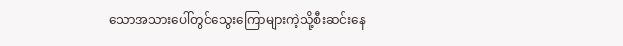သောအသားပေါ်တွင်သွေးကြောများကဲ့သို့စီးဆင်းနေ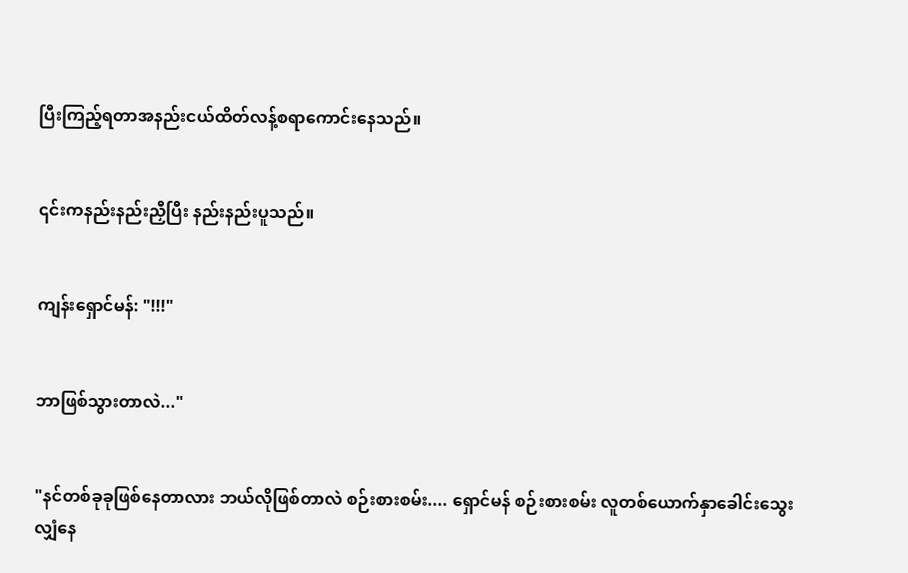ပြီးကြည့်ရတာအနည်းငယ်ထိတ်လန့်စရာကောင်းနေသည်။


၎င်းကနည်းနည်းညှီပြီး နည်းနည်းပူသည်။


ကျန်းရှောင်မန်: "!!!"


ဘာဖြစ်သွားတာလဲ..."


"နင်တစ်ခုခုဖြစ်နေတာလား ဘယ်လိုဖြစ်တာလဲ စဉ်းစားစမ်း.... ရှောင်မန် စဉ်းစားစမ်း လူတစ်ယောက်နှာခေါင်းသွေးလျှံ‌နေ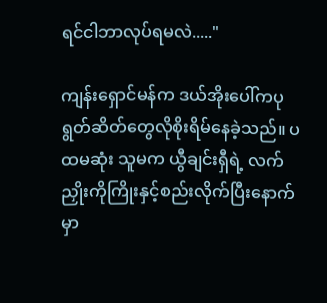ရင်ငါဘာလုပ်ရမလဲ....."

ကျန်းရှောင်မန်က ဒယ်အိုးပေါ်ကပုရွတ်ဆိတ်တွေလိုစိုးရိမ်နေခဲ့သည်။ ပထမဆုံး သူမက ယွီချင်းရှီရဲ့ လက်ညှိုးကိုကြိုးနှင့်စည်းလိုက်ပြီးနောက်မှာ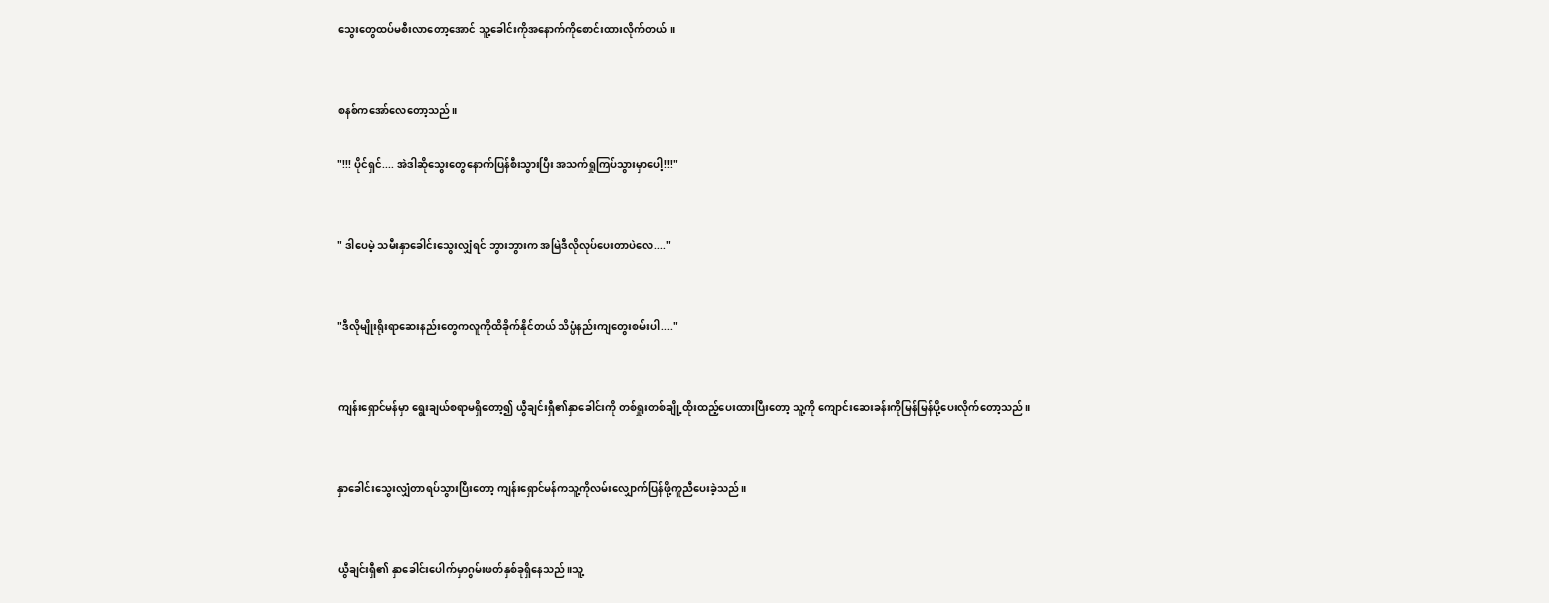သွေးတွေထပ်မစီးလာတော့အောင် သူ့ခေါင်းကိုအနောက်ကိုစောင်းထားလိုက်တယ်။


စနစ်ကအော်လေတော့သည်။

"!!! ပိုင်ရှင်.... အဲဒါဆိုသွေးတွေနောက်ပြန်စီးသွားပြီး အသက်ရှုကြပ်သွားမှာပေါ့!!!"


" ဒါပေမဲ့ သမီးနှာခေါင်းသွေးလျှံရင် ဘွားဘွားက အမြဲဒီလိုလုပ်ပေးတာပဲလေ...."


"ဒီလိုမျိုးရိုးရာဆေးနည်းတွေကလူကိုထိခိုက်နိုင်တယ် သိပ္ပံနည်းကျတွေးစမ်းပါ...."


ကျန်းရှောင်မန်မှာ ရွေးချယ်စရာမရှိတော့‌၍ ယွီချင်းရှီ၏နှာခေါင်းကို တစ်ရှုးတစ်ချို့ထိုးထည့်ပေးထားပြီးတော့ သူ့ကို ကျောင်းဆေးခန်းကိုမြန်မြန်ပို့ပေးလိုက်တော့သည်။


နှာခေါင်းသွေးလျှံတာရပ်သွားပြီးတော့ ကျန်းရှောင်မန်ကသူ့ကိုလမ်းလျှောက်ပြန်ဖို့ကူညီပေးခဲ့သည်။


ယွီချင်းရှီ၏ နှာခေါင်းပေါက်မှာဂွမ်းဖတ်နှစ်ခုရှိနေသည်။သူ့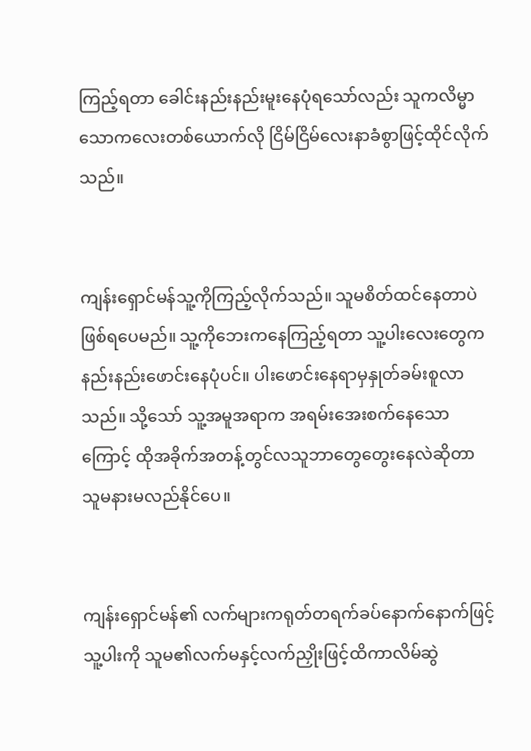ကြည့်ရတာ ခေါင်းနည်းနည်း‌မူးနေပုံရသော်လည်း သူကလိမ္မာသော‌ကလေးတစ်ယောက်လို ငြိမ်ငြိမ်လေးနာခံစွာဖြင့်ထိုင်လိုက်သည်။


ကျန်းရှောင်မန်သူ့ကိုကြည့်လိုက်သည်။ သူမစိတ်ထင်နေတာပဲဖြစ်ရပေမည်။ သူ့ကိုဘေးက‌နေကြည့်ရတာ သူ့ပါးလေးတွေကနည်းနည်းဖောင်းနေပုံပင်။ ပါးဖောင်းနေရာမှနှုတ်ခမ်းစူလာသည်။ သို့သော် သူ့အမူအရာက အရမ်းအေးစက်နေသောကြောင့် ထိုအခိုက်အတန့်တွင်လသူဘာတွေတွေးနေလဲဆိုတာ သူမနားမလည်နိုင်ပေ။


ကျန်းရှောင်မန်၏ လက်များကရုတ်တရက်ခပ်နောက်နောက်ဖြင့် သူ့ပါးကို သူမ၏လက်မနှင့်လက်ညှိုးဖြင့်ထိကာလိမ်ဆွဲ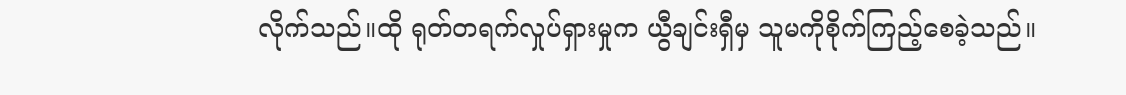လိုက်သည်။ထို ရုတ်တရက်လှုပ်ရှားမှုက ယွီချင်းရှီမှ သူမကိုစိုက်ကြည့်စေခဲ့သည်။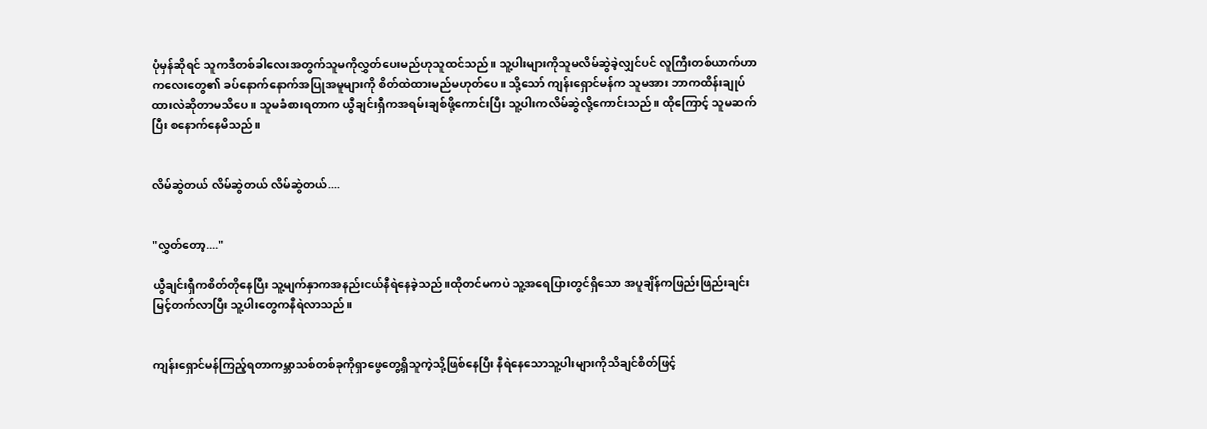ပုံမှန်ဆိုရင် သူကဒီတစ်ခါလေးအတွက်သူမကိုလွှတ်ပေးမည်ဟုသူထင်သည်။ သူ့ပါးများကိုသူမလိမ်ဆွဲခဲ့လျှင်ပင် လူကြီးတစ်ယာက်ဟာကလေးတွေ၏ ခပ်နောက်နောက်အပြုအမူများကို စိတ်ထဲထားမည်မဟုတ်ပေ။ သို့သော် ကျန်းရှောင်မန်က သူမအား ဘာကထိန်းချုပ်ထားလဲဆိုတာမသိပေ။ သူမခံစားရတာက ယွီချင်းရှီကအရမ်းချစ်ဖို့ကောင်းပြီး သူ့ပါးကလိမ်ဆွဲလို့ကောင်းသည်။ ထိုကြောင့် သူမဆက်ပြီး စနောက်နေမိသည်။


လိမ်ဆွဲတယ် လိမ်ဆွဲတယ် လိမ်ဆွဲတယ်....


"လွှတ်တော့...."

ယွီချင်းရှီကစိတ်တိုနေပြီး သူ့မျက်နှာကအနည်းငယ်နီရဲနေခဲ့သည်။ထိုတင်မကပဲ သူ့အရေပြားတွင်ရှိသော အပူချိန်ကဖြည်းဖြည်းချင်းမြင့်တက်လာပြီး သူ့ပါးတွေကနီရဲလာသည်။


ကျန်းရှောင်မန်ကြည့်ရတာကမ္ဘာသစ်တစ်ခုကိုရှာဖွေတွေ့ရှိသူကဲ့သို့ဖြစ်နေပြီး နီရဲနေသောသူ့ပါးများကိုသိချင်စိတ်ဖြင့်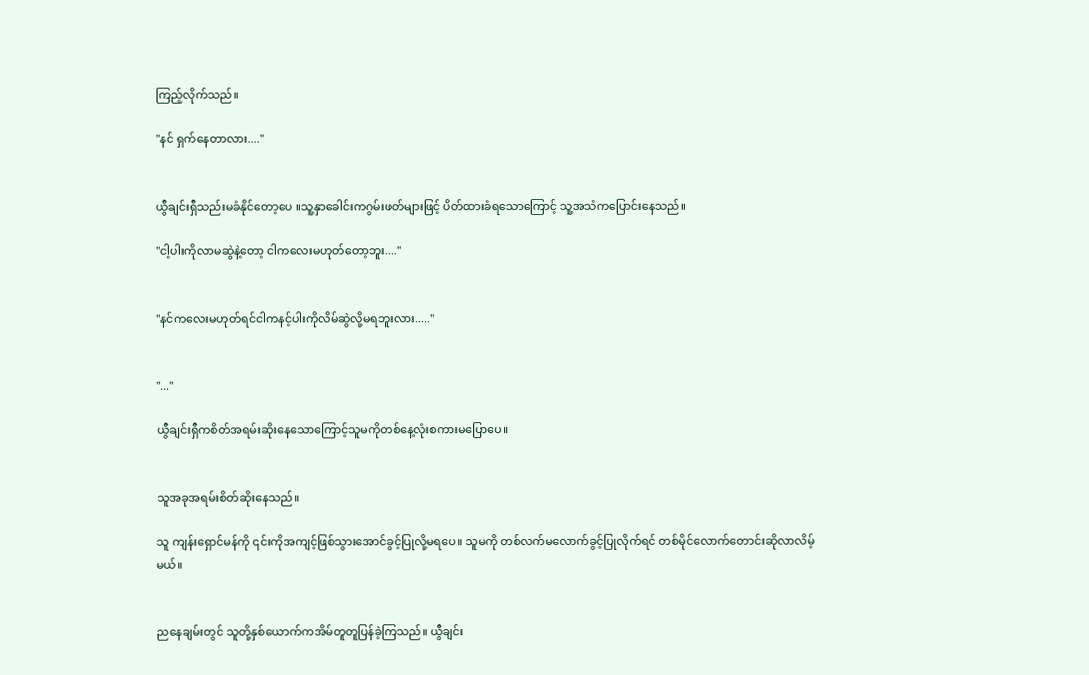ကြည့်လိုက်သည်။

"နင် ရှက်နေတာလား...."


ယွီချင်းရှီသည်းမခံနိုင်တော့ပေ ။သူ့နှာခေါင်းကဂွမ်းဖတ်များဖြင့် ပိတ်ထားခံရသောကြောင့် သူ့အသံကပြောင်းနေသည်။

"ငါ့ပါးကိုလာမဆွဲနဲ့တော့ ငါကလေးမဟုတ်တော့ဘူး...."


"နင်ကလေးမဟုတ်ရင်ငါကနင့်ပါးကိုလိမ်ဆွဲလို့မရဘူးလား....."


"..."

ယွီချင်းရှီကစိတ်အရမ်းဆိုးနေသောကြောင့်သူမကိုတစ်နေ့လုံးစကားမပြောပေ။


သူအခုအရမ်းစိတ်ဆိုးနေသည်။

သူ ကျန်းရှောင်မန်ကို ၎င်းကိုအကျင့်ဖြစ်သွားအောင်ခွင့်ပြုလို့မရပေ။ သူမကို တစ်လက်မလောက်ခွင့်ပြုလိုက်ရင် တစ်မိုင်လောက်တောင်းဆိုလာလိမ့်မယ်။


ညနေချမ်းတွင် သူတို့နှစ်ယောက်ကအိမ်တူတူပြန်ခဲ့ကြသည်။ ယွီချင်း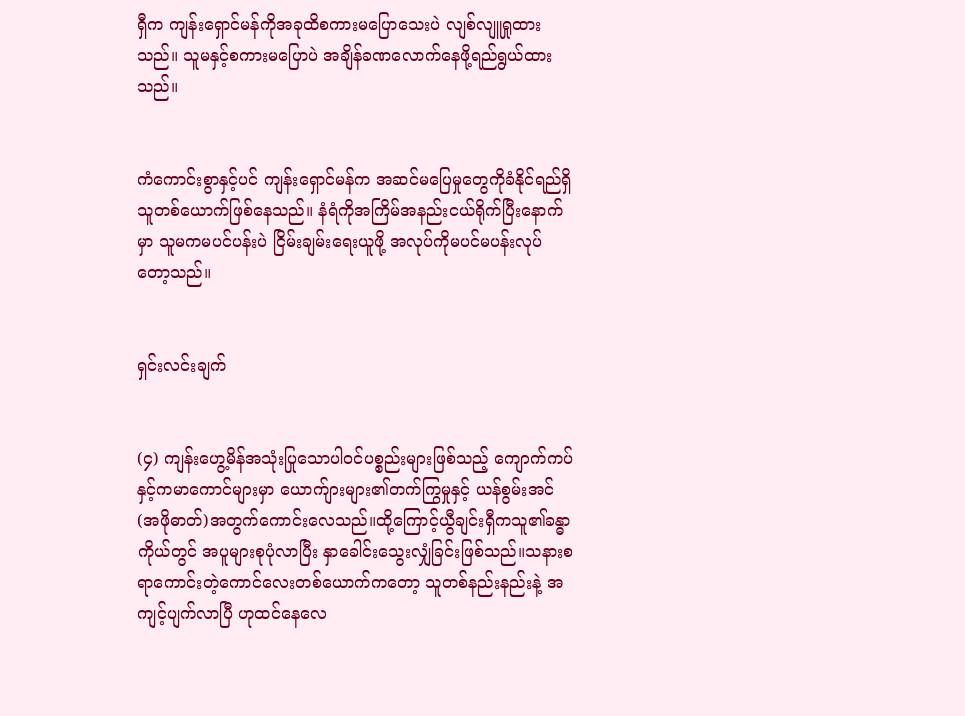ရှီက ကျန်းရှောင်မန်ကိုအခုထိစကားမပြောသေးပဲ လျစ်လျူရှုထားသည်။ သူမနှင့်စကားမပြောပဲ အချိန်ခဏလောက်နေဖို့ရည်ရွယ်ထားသည်။


ကံကောင်းစွာနှင့်ပင် ကျန်းရှောင်မန်က အဆင်မပြေမှုတွေကိုခံနိုင်ရည်ရှိသူတစ်ယောက်ဖြစ်နေသည်။ နံရံကိုအကြိမ်အနည်းငယ်ရိုက်ပြီးနောက်မှာ သူမကမပင်ပန်းပဲ ငြိမ်းချမ်းရေးယူဖို့ အလုပ်ကိုမပင်မပန်းလုပ်တော့သည်။


ရှင်းလင်းချက်


(၄) ကျန်းဟွေ့မိန်အသုံးပြုသောပါဝင်ပစ္စည်းများဖြစ်သည့် ကျောက်ကပ်နှင့်ကမာကောင်များမှာ ယောက်ျားများ၏တက်ကြွမှုနှင့် ယန်စွမ်းအင်(အဖိုဓာတ်)အတွက်ကောင်းလေသည်။ထို့ကြောင့်ယွီချင်းရှီကသူ၏ခန္ဓာကိုယ်တွင် အပူများစုပုံလာပြီး နှာခေါင်းသွေးလျှံခြင်းဖြစ်သည်။သနားစရာကောင်းတဲ့ကောင်လေးတစ်ယောက်ကတော့ သူတစ်နည်းနည်းနဲ့ အကျင့်ပျက်လာပြီ ဟုထင်နေလေ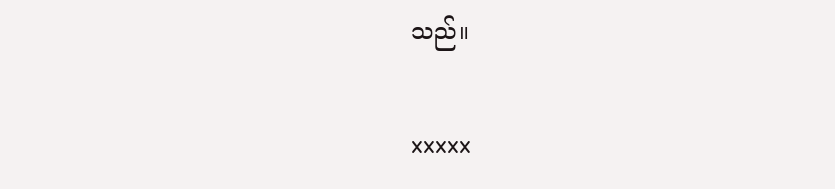သည်။


xxxxx